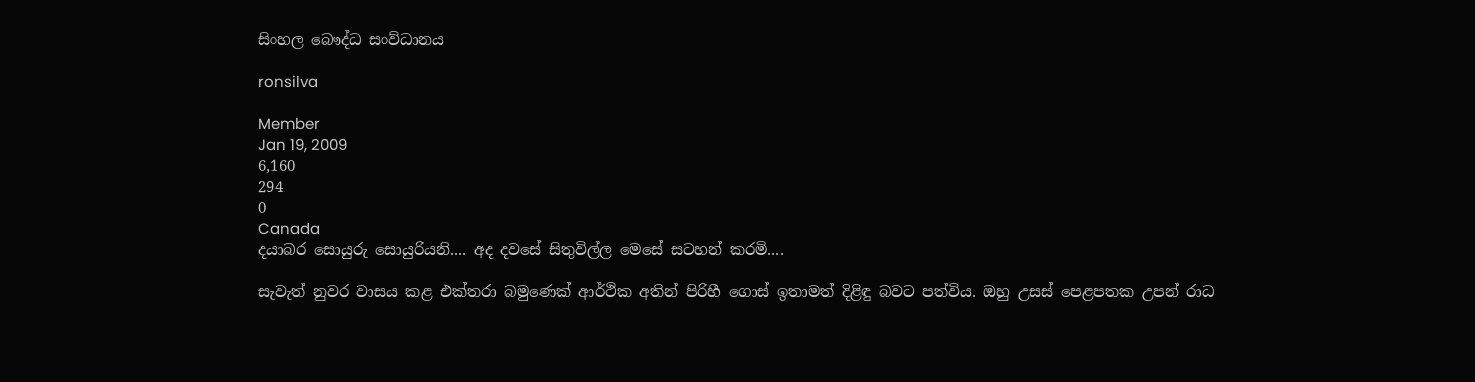සිංහල බෞද්ධ සංව්ධානය

ronsilva

Member
Jan 19, 2009
6,160
294
0
Canada
දයාබර සොයුරු සොයුරියනි.... අද දවසේ සිතුවිල්ල මෙසේ සටහන් කරමි....

සැවැත් නුවර වාසය කළ එක්තරා බමුණෙක් ආර්ථික අතින් පිරිහී ගොස් ඉතාමත් දිළිඳු බවට පත්විය. ඔහු උසස් පෙළපතක උපන් රාධ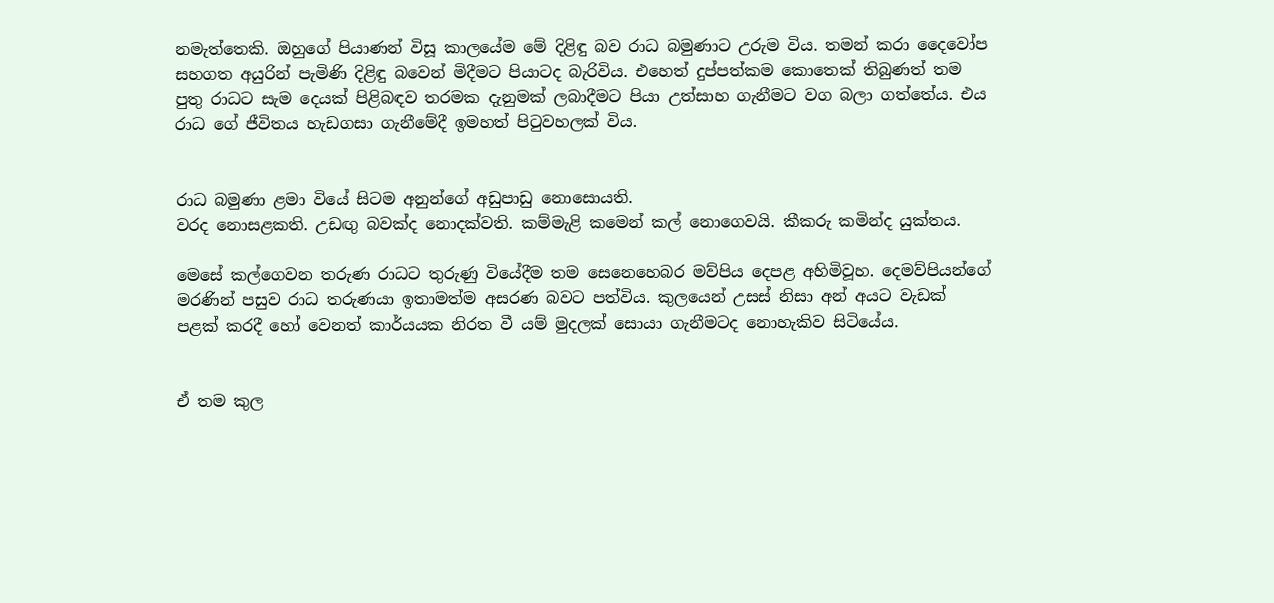නමැත්තෙකි. ඔහුගේ පියාණන් විසූ කාලයේම මේ දිළිඳු බව රාධ බමුණාට උරුම විය. තමන් කරා දෛවෝප සහගත අයුරින් පැමිණි දිළිඳු බවෙන් මිදීමට පියාටද බැරිවිය. එහෙත් දුප්පත්කම කොතෙක් තිබුණත් තම පුතු රාධට සැම දෙයක් පිළිබඳව තරමක දැනුමක් ලබාදීමට පියා උත්සාහ ගැනීමට වග බලා ගත්තේය. එය රාධ ගේ ජීවිතය හැඩගසා ගැනීමේදී ඉමහත් පිටුවහලක් විය.


රාධ බමුණා ළමා වියේ සිටම අනුන්ගේ අඩුපාඩු නොසොයති.
වරද නොසළකති. උඩඟු බවක්ද නොදක්වති. කම්මැළි කමෙන් කල් නොගෙවයි. කීකරු කමින්ද යුක්තය.

මෙසේ කල්ගෙවන තරුණ රාධට තුරුණු වියේදීම තම සෙනෙහෙබර මව්පිය දෙපළ අහිමිවූහ. දෙමව්පියන්ගේ මරණින් පසුව රාධ තරුණයා ඉතාමත්ම අසරණ බවට පත්විය. කුලයෙන් උසස් නිසා අන් අයට වැඩක් පළක් කරදී හෝ වෙනත් කාර්යයක නිරත වී යම් මුදලක් සොයා ගැනීමටද නොහැකිව සිටියේය.


ඒ තම කුල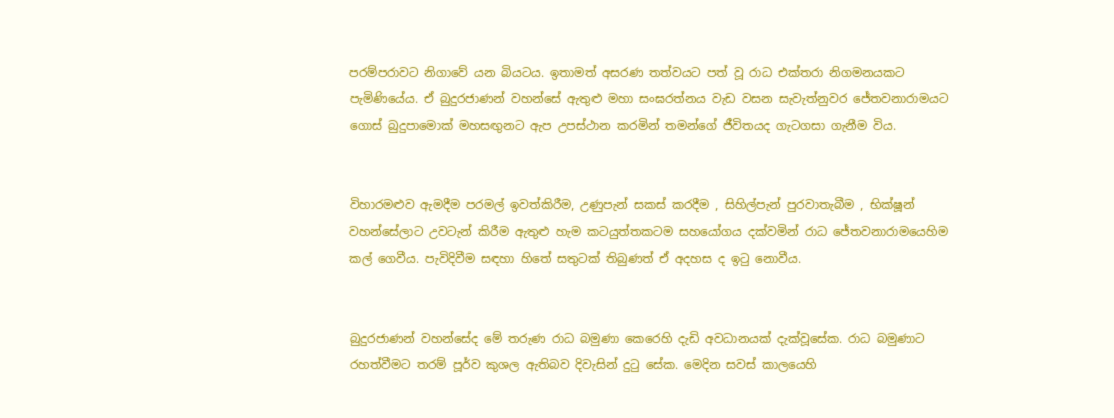පරම්පරාවට නිගාවේ යන බියටය. ඉතාමත් අසරණ තත්වයට පත් වූ රාධ එක්තරා නිගමනයකට පැමිණියේය. ඒ බුදුරජාණන් වහන්සේ ඇතුළු මහා සංඝරත්නය වැඩ වසන සැවැත්නුවර ජේතවනාරාමයට ගොස් බුදුපාමොක් මහසඟුනට ඇප උපස්ථාන කරමින් තමන්ගේ ජීවිතයද ගැටගසා ගැනීම විය.


විහාරමළුව ඇමදීම පරමල් ඉවත්කිරීම, උණුපැන් සකස් කරදීම , සිහිල්පැන් පුරවාතැබීම , භික්ෂූන් වහන්සේලාට උවටැන් කිරීම ඇතුළු හැම කටයුත්තකටම සහයෝගය දක්වමින් රාධ ජේතවනාරාමයෙහිම කල් ගෙවීය. පැවිදිවීම සඳහා හිතේ සතුටක් තිබුණත් ඒ අදහස ද ඉටු නොවීය.


බුදුරජාණන් වහන්සේද මේ තරුණ රාධ බමුණා කෙරෙහි දැඩි අවධානයක් දැක්වූසේක. රාධ බමුණාට රහත්වීමට තරම් පූර්ව කුශල ඇතිබව දිවැසින් දුටු සේක. මෙදින සවස් කාලයෙහි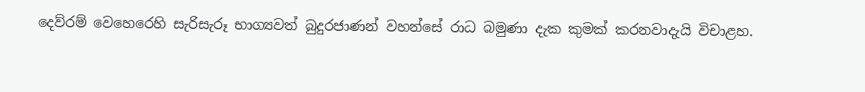දෙව්රම් වෙහෙරෙහි සැරිසැරූ භාග්‍යවත් බුදුරජාණන් වහන්සේ රාධ බමුණා දැක කුමක් කරනවාදැයි විචාළහ.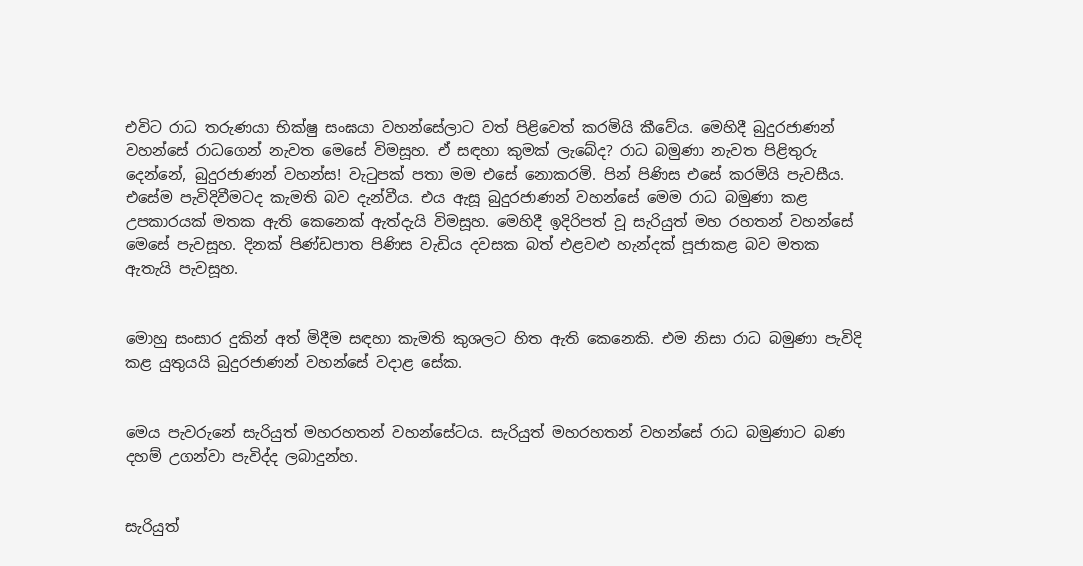එවිට රාධ තරුණයා භික්ෂු සංඝයා වහන්සේලාට වත් පිළිවෙත් කරමියි කීවේය. මෙහිදී බුදුරජාණන් වහන්සේ රාධගෙන් නැවත මෙසේ විමසූහ. ඒ සඳහා කුමක් ලැබේද? රාධ බමුණා නැවත පිළිතුරු දෙන්නේ, බුදුරජාණන් වහන්ස! වැටුපක් පතා මම එසේ නොකරමි. පින් පිණිස එසේ කරමියි පැවසීය. එසේම පැවිදිවීමටද කැමති බව දැන්වීය. එය ඇසූ බුදුරජාණන් වහන්සේ මෙම රාධ බමුණා කළ උපකාරයක් මතක ඇති කෙනෙක් ඇත්දැයි විමසූහ. මෙහිදී ඉදිරිපත් වූ සැරියුත් මහ රහතන් වහන්සේ මෙසේ පැවසූහ. දිනක් පිණ්ඩපාත පිණිස වැඩිය දවසක බත් එළවළු හැන්දක් පූජාකළ බව මතක ඇතැයි පැවසූහ.


මොහු සංසාර දුකින් අත් මිදීම සඳහා කැමති කුශලට හිත ඇති කෙනෙකි. එම නිසා රාධ බමුණා පැවිදි කළ යුතුයයි බුදුරජාණන් වහන්සේ වදාළ සේක.


මෙය පැවරුනේ සැරියුත් මහරහතන් වහන්සේටය. සැරියුත් මහරහතන් වහන්සේ රාධ බමුණාට බණ දහම් උගන්වා පැවිද්ද ලබාදුන්හ.


සැරියුත්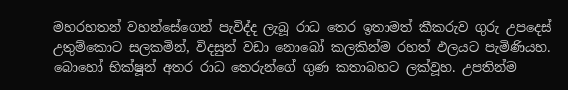මහරහතන් වහන්සේගෙන් පැවිද්ද ලැබූ රාධ තෙර ඉතාමත් කීකරුව ගුරු උපදෙස් උතුම්කොට සලකමින්, විදසුන් වඩා නොබෝ කලකින්ම රහත් ඵලයට පැමිණියහ. බොහෝ භික්ෂූන් අතර රාධ තෙරුන්ගේ ගුණ කතාබහට ලක්වූහ. උපතින්ම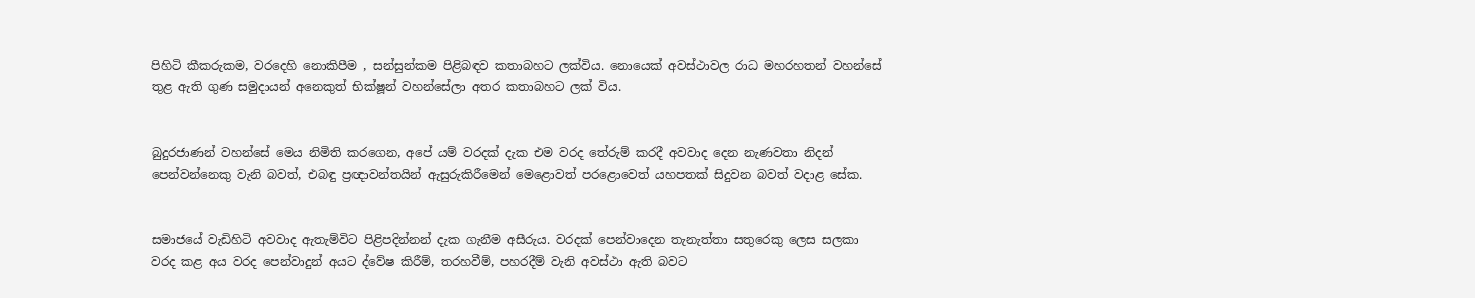පිහිටි කීකරුකම, වරදෙහි නොකිපීම , සන්සුන්කම පිළිබඳව කතාබහට ලක්විය. නොයෙක් අවස්ථාවල රාධ මහරහතන් වහන්සේ තුළ ඇති ගුණ සමුදායන් අනෙකුත් භික්ෂූන් වහන්සේලා අතර කතාබහට ලක් විය.


බුදුරජාණන් වහන්සේ මෙය නිමිති කරගෙන, අපේ යම් වරදක් දැක එම වරද තේරුම් කරදී අවවාද දෙන නැණවතා නිදන් පෙන්වන්නෙකු වැනි බවත්, එබඳු ප්‍රඥාවන්තයින් ඇසුරුකිරීමෙන් මෙළොවත් පරළොවෙත් යහපතක් සිදුවන බවත් වදාළ සේක.


සමාජයේ වැඩිහිටි අවවාද ඇතැම්විට පිළිපදින්නන් දැක ගැනීම අසීරුය. වරදක් පෙන්වාදෙන තැනැත්තා සතුරෙකු ලෙස සලකා වරද කළ අය වරද පෙන්වාදුන් අයට ද්වේෂ කිරීම්, තරහවීම්, පහරදීම් වැනි අවස්ථා ඇති බවට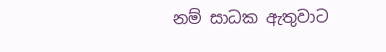නම් සාධක ඇතුවාට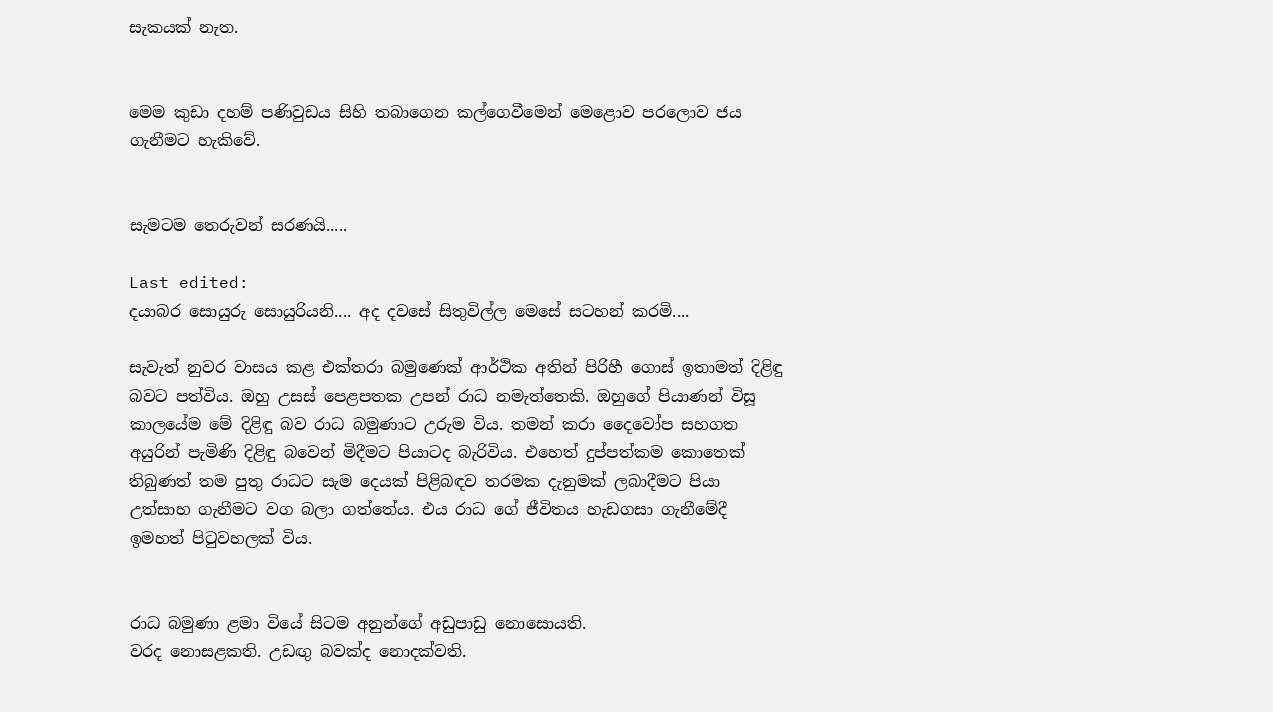සැකයක් නැත.


මෙම කුඩා දහම් පණිවුඩය සිහි තබාගෙන කල්ගෙවීමෙන් මෙළොව පරලොව ජය ගැනීමට හැකිවේ.


සැමටම තෙරුවන් සරණයි.....

Last edited:
දයාබර සොයුරු සොයුරියනි.... අද දවසේ සිතුවිල්ල මෙසේ සටහන් කරමි....

සැවැත් නුවර වාසය කළ එක්තරා බමුණෙක් ආර්ථික අතින් පිරිහී ගොස් ඉතාමත් දිළිඳු බවට පත්විය. ඔහු උසස් පෙළපතක උපන් රාධ නමැත්තෙකි. ඔහුගේ පියාණන් විසූ කාලයේම මේ දිළිඳු බව රාධ බමුණාට උරුම විය. තමන් කරා දෛවෝප සහගත අයුරින් පැමිණි දිළිඳු බවෙන් මිදීමට පියාටද බැරිවිය. එහෙත් දුප්පත්කම කොතෙක් තිබුණත් තම පුතු රාධට සැම දෙයක් පිළිබඳව තරමක දැනුමක් ලබාදීමට පියා උත්සාහ ගැනීමට වග බලා ගත්තේය. එය රාධ ගේ ජීවිතය හැඩගසා ගැනීමේදී ඉමහත් පිටුවහලක් විය.


රාධ බමුණා ළමා වියේ සිටම අනුන්ගේ අඩුපාඩු නොසොයති.
වරද නොසළකති. උඩඟු බවක්ද නොදක්වති.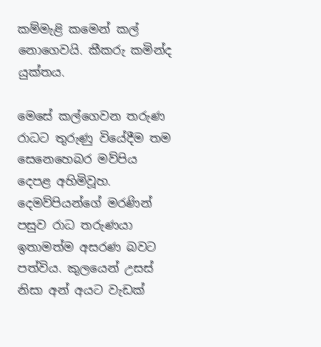කම්මැළි කමෙන් කල් නොගෙවයි. කීකරු කමින්ද යුක්තය.

මෙසේ කල්ගෙවන තරුණ රාධට තුරුණු වියේදීම තම සෙනෙහෙබර මව්පිය දෙපළ අහිමිවූහ. දෙමව්පියන්ගේ මරණින් පසුව රාධ තරුණයා ඉතාමත්ම අසරණ බවට පත්විය. කුලයෙන් උසස් නිසා අන් අයට වැඩක්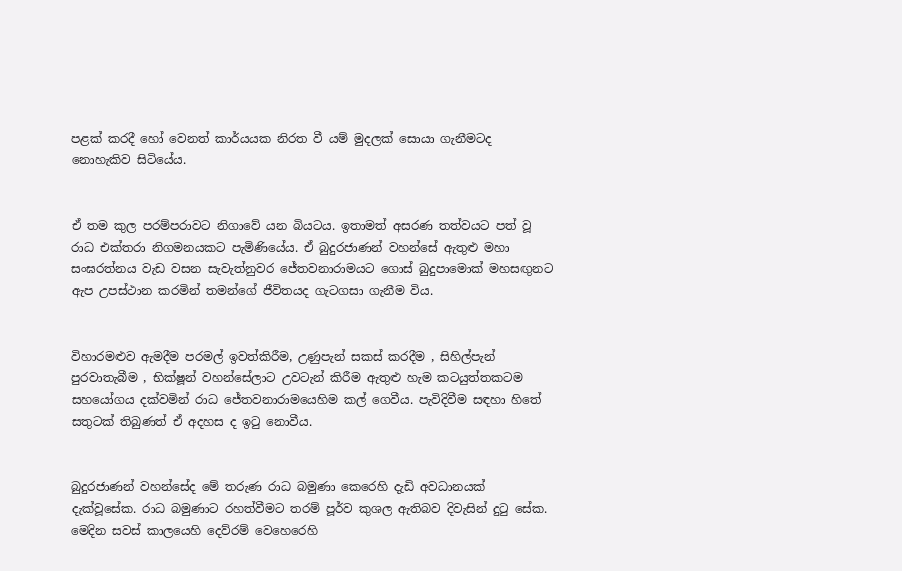පළක් කරදී හෝ වෙනත් කාර්යයක නිරත වී යම් මුදලක් සොයා ගැනීමටද නොහැකිව සිටියේය.


ඒ තම කුල පරම්පරාවට නිගාවේ යන බියටය. ඉතාමත් අසරණ තත්වයට පත් වූ රාධ එක්තරා නිගමනයකට පැමිණියේය. ඒ බුදුරජාණන් වහන්සේ ඇතුළු මහා සංඝරත්නය වැඩ වසන සැවැත්නුවර ජේතවනාරාමයට ගොස් බුදුපාමොක් මහසඟුනට ඇප උපස්ථාන කරමින් තමන්ගේ ජීවිතයද ගැටගසා ගැනීම විය.


විහාරමළුව ඇමදීම පරමල් ඉවත්කිරීම, උණුපැන් සකස් කරදීම , සිහිල්පැන් පුරවාතැබීම , භික්ෂූන් වහන්සේලාට උවටැන් කිරීම ඇතුළු හැම කටයුත්තකටම සහයෝගය දක්වමින් රාධ ජේතවනාරාමයෙහිම කල් ගෙවීය. පැවිදිවීම සඳහා හිතේ සතුටක් තිබුණත් ඒ අදහස ද ඉටු නොවීය.


බුදුරජාණන් වහන්සේද මේ තරුණ රාධ බමුණා කෙරෙහි දැඩි අවධානයක් දැක්වූසේක. රාධ බමුණාට රහත්වීමට තරම් පූර්ව කුශල ඇතිබව දිවැසින් දුටු සේක. මෙදින සවස් කාලයෙහි දෙව්රම් වෙහෙරෙහි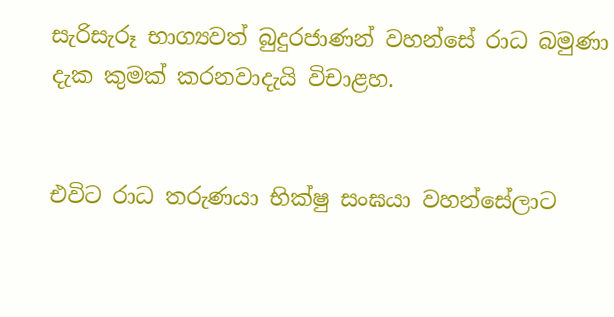සැරිසැරූ භාග්‍යවත් බුදුරජාණන් වහන්සේ රාධ බමුණා දැක කුමක් කරනවාදැයි විචාළහ.


එවිට රාධ තරුණයා භික්ෂු සංඝයා වහන්සේලාට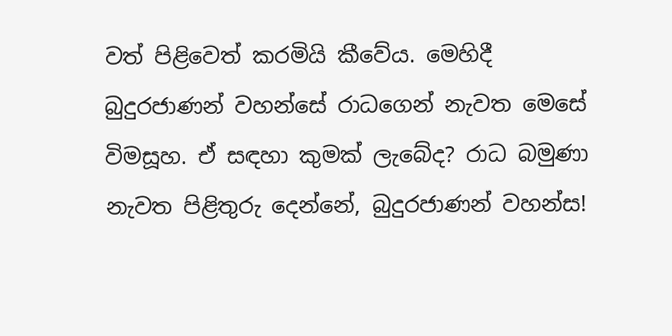වත් පිළිවෙත් කරමියි කීවේය. මෙහිදී බුදුරජාණන් වහන්සේ රාධගෙන් නැවත මෙසේ විමසූහ. ඒ සඳහා කුමක් ලැබේද? රාධ බමුණා නැවත පිළිතුරු දෙන්නේ, බුදුරජාණන් වහන්ස!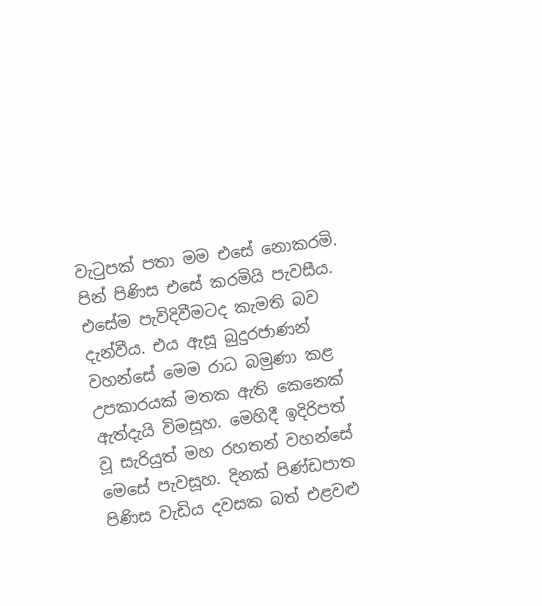වැටුපක් පතා මම එසේ නොකරමි. පින් පිණිස එසේ කරමියි පැවසීය. එසේම පැවිදිවීමටද කැමති බව දැන්වීය. එය ඇසූ බුදුරජාණන් වහන්සේ මෙම රාධ බමුණා කළ උපකාරයක් මතක ඇති කෙනෙක් ඇත්දැයි විමසූහ. මෙහිදී ඉදිරිපත් වූ සැරියුත් මහ රහතන් වහන්සේ මෙසේ පැවසූහ. දිනක් පිණ්ඩපාත පිණිස වැඩිය දවසක බත් එළවළු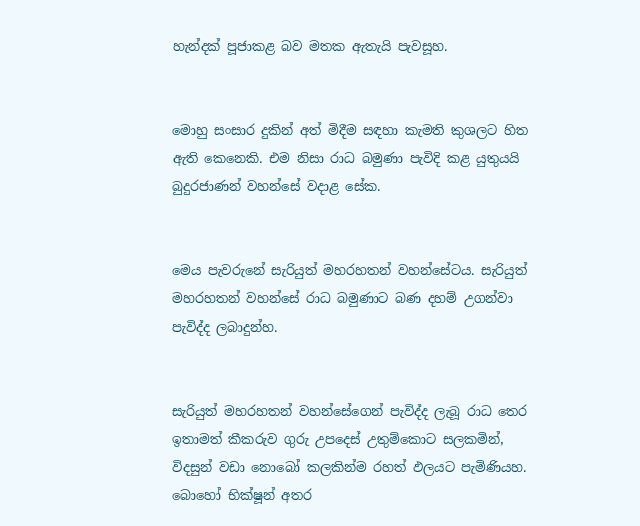හැන්දක් පූජාකළ බව මතක ඇතැයි පැවසූහ.


මොහු සංසාර දුකින් අත් මිදීම සඳහා කැමති කුශලට හිත ඇති කෙනෙකි. එම නිසා රාධ බමුණා පැවිදි කළ යුතුයයි බුදුරජාණන් වහන්සේ වදාළ සේක.


මෙය පැවරුනේ සැරියුත් මහරහතන් වහන්සේටය. සැරියුත් මහරහතන් වහන්සේ රාධ බමුණාට බණ දහම් උගන්වා පැවිද්ද ලබාදුන්හ.


සැරියුත් මහරහතන් වහන්සේගෙන් පැවිද්ද ලැබූ රාධ තෙර ඉතාමත් කීකරුව ගුරු උපදෙස් උතුම්කොට සලකමින්, විදසුන් වඩා නොබෝ කලකින්ම රහත් ඵලයට පැමිණියහ. බොහෝ භික්ෂූන් අතර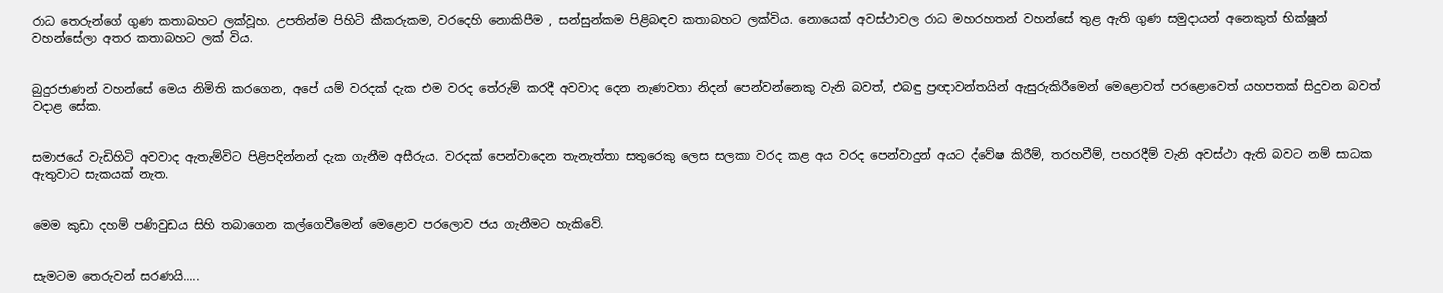රාධ තෙරුන්ගේ ගුණ කතාබහට ලක්වූහ. උපතින්ම පිහිටි කීකරුකම, වරදෙහි නොකිපීම , සන්සුන්කම පිළිබඳව කතාබහට ලක්විය. නොයෙක් අවස්ථාවල රාධ මහරහතන් වහන්සේ තුළ ඇති ගුණ සමුදායන් අනෙකුත් භික්ෂූන් වහන්සේලා අතර කතාබහට ලක් විය.


බුදුරජාණන් වහන්සේ මෙය නිමිති කරගෙන, අපේ යම් වරදක් දැක එම වරද තේරුම් කරදී අවවාද දෙන නැණවතා නිදන් පෙන්වන්නෙකු වැනි බවත්, එබඳු ප්‍රඥාවන්තයින් ඇසුරුකිරීමෙන් මෙළොවත් පරළොවෙත් යහපතක් සිදුවන බවත් වදාළ සේක.


සමාජයේ වැඩිහිටි අවවාද ඇතැම්විට පිළිපදින්නන් දැක ගැනීම අසීරුය. වරදක් පෙන්වාදෙන තැනැත්තා සතුරෙකු ලෙස සලකා වරද කළ අය වරද පෙන්වාදුන් අයට ද්වේෂ කිරීම්, තරහවීම්, පහරදීම් වැනි අවස්ථා ඇති බවට නම් සාධක ඇතුවාට සැකයක් නැත.


මෙම කුඩා දහම් පණිවුඩය සිහි තබාගෙන කල්ගෙවීමෙන් මෙළොව පරලොව ජය ගැනීමට හැකිවේ.


සැමටම තෙරුවන් සරණයි.....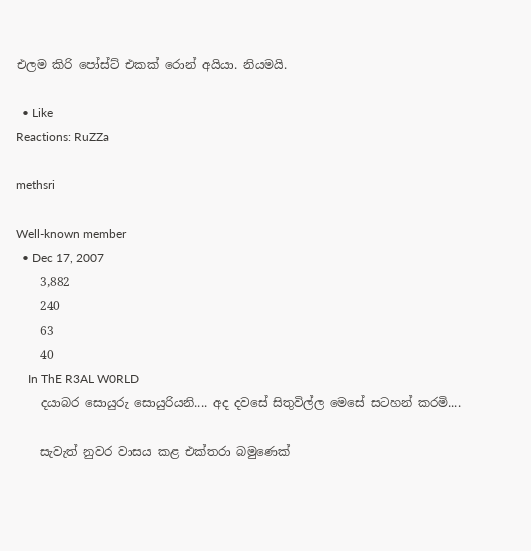එලම කිරි පෝස්ට් එකක් රොන් අයියා. නියමයි.

  • Like
Reactions: RuZZa

methsri

Well-known member
  • Dec 17, 2007
    3,882
    240
    63
    40
    In ThE R3AL W0RLD
    දයාබර සොයුරු සොයුරියනි.... අද දවසේ සිතුවිල්ල මෙසේ සටහන් කරමි....

    සැවැත් නුවර වාසය කළ එක්තරා බමුණෙක්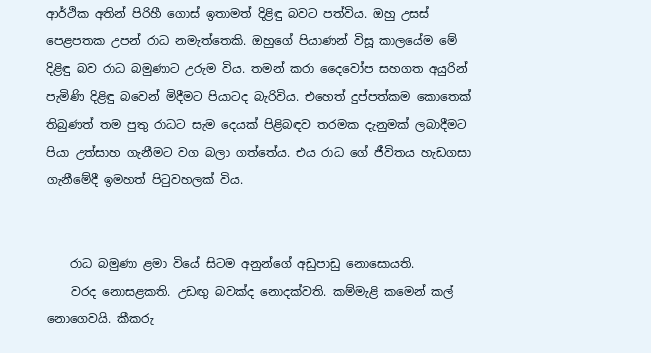ආර්ථික අතින් පිරිහී ගොස් ඉතාමත් දිළිඳු බවට පත්විය. ඔහු උසස් පෙළපතක උපන් රාධ නමැත්තෙකි. ඔහුගේ පියාණන් විසූ කාලයේම මේ දිළිඳු බව රාධ බමුණාට උරුම විය. තමන් කරා දෛවෝප සහගත අයුරින් පැමිණි දිළිඳු බවෙන් මිදීමට පියාටද බැරිවිය. එහෙත් දුප්පත්කම කොතෙක් තිබුණත් තම පුතු රාධට සැම දෙයක් පිළිබඳව තරමක දැනුමක් ලබාදීමට පියා උත්සාහ ගැනීමට වග බලා ගත්තේය. එය රාධ ගේ ජීවිතය හැඩගසා ගැනීමේදී ඉමහත් පිටුවහලක් විය.


    රාධ බමුණා ළමා වියේ සිටම අනුන්ගේ අඩුපාඩු නොසොයති.
    වරද නොසළකති. උඩඟු බවක්ද නොදක්වති. කම්මැළි කමෙන් කල් නොගෙවයි. කීකරු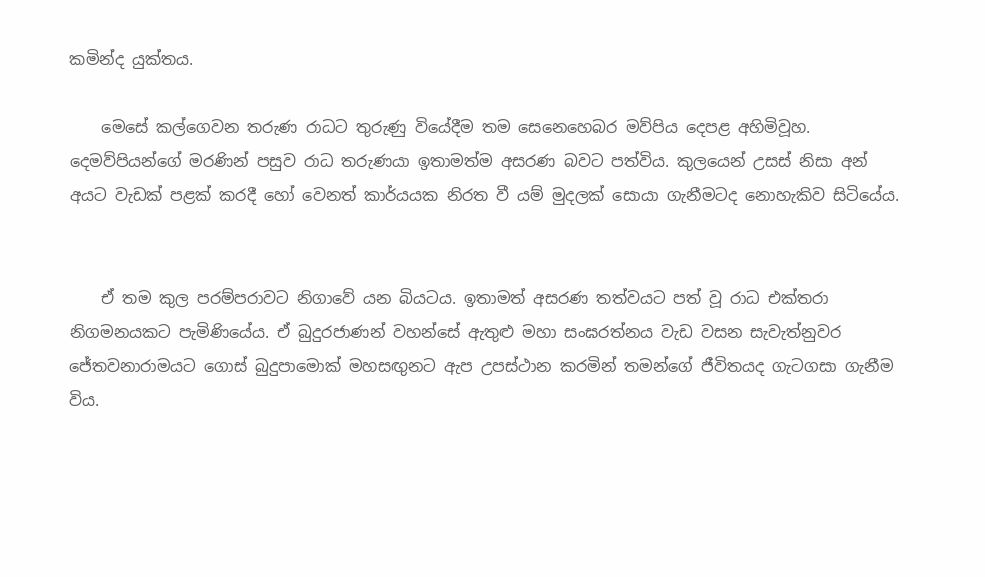කමින්ද යුක්තය.

    මෙසේ කල්ගෙවන තරුණ රාධට තුරුණු වියේදීම තම සෙනෙහෙබර මව්පිය දෙපළ අහිමිවූහ. දෙමව්පියන්ගේ මරණින් පසුව රාධ තරුණයා ඉතාමත්ම අසරණ බවට පත්විය. කුලයෙන් උසස් නිසා අන් අයට වැඩක් පළක් කරදී හෝ වෙනත් කාර්යයක නිරත වී යම් මුදලක් සොයා ගැනීමටද නොහැකිව සිටියේය.


    ඒ තම කුල පරම්පරාවට නිගාවේ යන බියටය. ඉතාමත් අසරණ තත්වයට පත් වූ රාධ එක්තරා නිගමනයකට පැමිණියේය. ඒ බුදුරජාණන් වහන්සේ ඇතුළු මහා සංඝරත්නය වැඩ වසන සැවැත්නුවර ජේතවනාරාමයට ගොස් බුදුපාමොක් මහසඟුනට ඇප උපස්ථාන කරමින් තමන්ගේ ජීවිතයද ගැටගසා ගැනීම විය.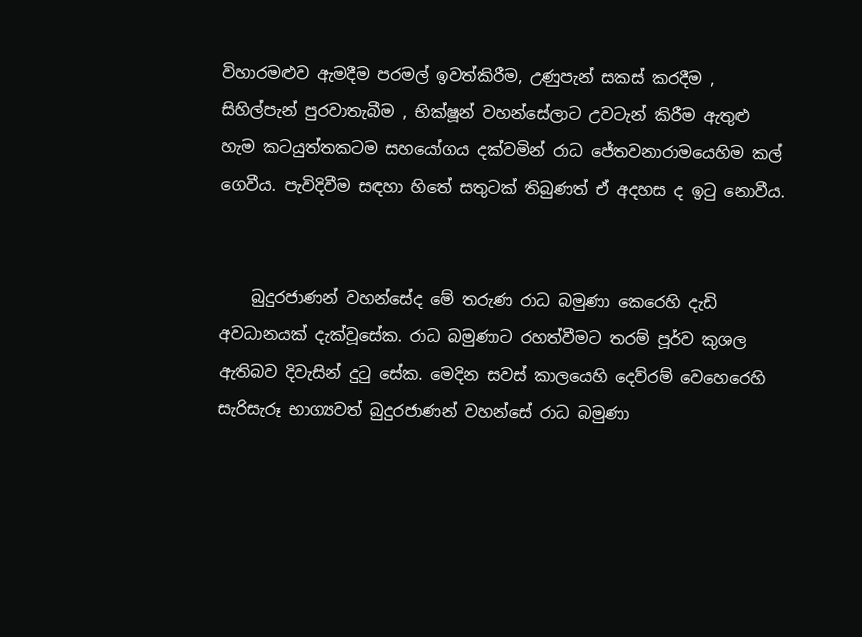විහාරමළුව ඇමදීම පරමල් ඉවත්කිරීම, උණුපැන් සකස් කරදීම , සිහිල්පැන් පුරවාතැබීම , භික්ෂූන් වහන්සේලාට උවටැන් කිරීම ඇතුළු හැම කටයුත්තකටම සහයෝගය දක්වමින් රාධ ජේතවනාරාමයෙහිම කල් ගෙවීය. පැවිදිවීම සඳහා හිතේ සතුටක් තිබුණත් ඒ අදහස ද ඉටු නොවීය.


    බුදුරජාණන් වහන්සේද මේ තරුණ රාධ බමුණා කෙරෙහි දැඩි අවධානයක් දැක්වූසේක. රාධ බමුණාට රහත්වීමට තරම් පූර්ව කුශල ඇතිබව දිවැසින් දුටු සේක. මෙදින සවස් කාලයෙහි දෙව්රම් වෙහෙරෙහි සැරිසැරූ භාග්‍යවත් බුදුරජාණන් වහන්සේ රාධ බමුණා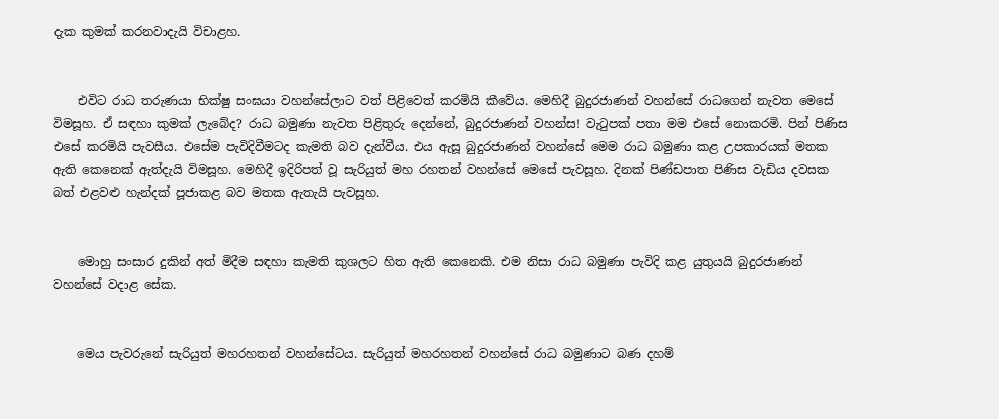දැක කුමක් කරනවාදැයි විචාළහ.


    එවිට රාධ තරුණයා භික්ෂු සංඝයා වහන්සේලාට වත් පිළිවෙත් කරමියි කීවේය. මෙහිදී බුදුරජාණන් වහන්සේ රාධගෙන් නැවත මෙසේ විමසූහ. ඒ සඳහා කුමක් ලැබේද? රාධ බමුණා නැවත පිළිතුරු දෙන්නේ, බුදුරජාණන් වහන්ස! වැටුපක් පතා මම එසේ නොකරමි. පින් පිණිස එසේ කරමියි පැවසීය. එසේම පැවිදිවීමටද කැමති බව දැන්වීය. එය ඇසූ බුදුරජාණන් වහන්සේ මෙම රාධ බමුණා කළ උපකාරයක් මතක ඇති කෙනෙක් ඇත්දැයි විමසූහ. මෙහිදී ඉදිරිපත් වූ සැරියුත් මහ රහතන් වහන්සේ මෙසේ පැවසූහ. දිනක් පිණ්ඩපාත පිණිස වැඩිය දවසක බත් එළවළු හැන්දක් පූජාකළ බව මතක ඇතැයි පැවසූහ.


    මොහු සංසාර දුකින් අත් මිදීම සඳහා කැමති කුශලට හිත ඇති කෙනෙකි. එම නිසා රාධ බමුණා පැවිදි කළ යුතුයයි බුදුරජාණන් වහන්සේ වදාළ සේක.


    මෙය පැවරුනේ සැරියුත් මහරහතන් වහන්සේටය. සැරියුත් මහරහතන් වහන්සේ රාධ බමුණාට බණ දහම්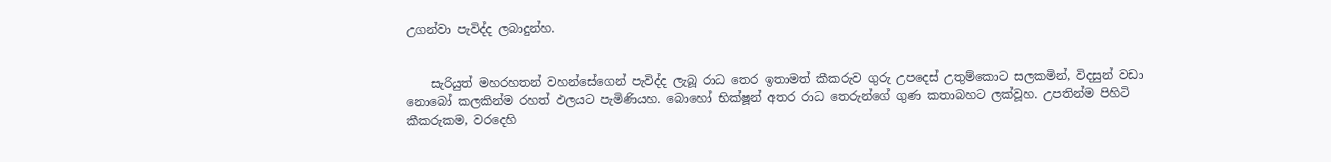උගන්වා පැවිද්ද ලබාදුන්හ.


    සැරියුත් මහරහතන් වහන්සේගෙන් පැවිද්ද ලැබූ රාධ තෙර ඉතාමත් කීකරුව ගුරු උපදෙස් උතුම්කොට සලකමින්, විදසුන් වඩා නොබෝ කලකින්ම රහත් ඵලයට පැමිණියහ. බොහෝ භික්ෂූන් අතර රාධ තෙරුන්ගේ ගුණ කතාබහට ලක්වූහ. උපතින්ම පිහිටි කීකරුකම, වරදෙහි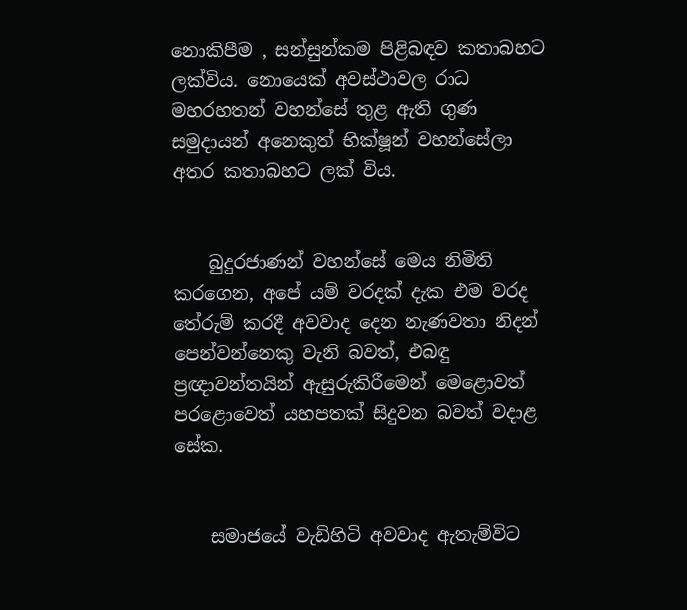නොකිපීම , සන්සුන්කම පිළිබඳව කතාබහට ලක්විය. නොයෙක් අවස්ථාවල රාධ මහරහතන් වහන්සේ තුළ ඇති ගුණ සමුදායන් අනෙකුත් භික්ෂූන් වහන්සේලා අතර කතාබහට ලක් විය.


    බුදුරජාණන් වහන්සේ මෙය නිමිති කරගෙන, අපේ යම් වරදක් දැක එම වරද තේරුම් කරදී අවවාද දෙන නැණවතා නිදන් පෙන්වන්නෙකු වැනි බවත්, එබඳු ප්‍රඥාවන්තයින් ඇසුරුකිරීමෙන් මෙළොවත් පරළොවෙත් යහපතක් සිදුවන බවත් වදාළ සේක.


    සමාජයේ වැඩිහිටි අවවාද ඇතැම්විට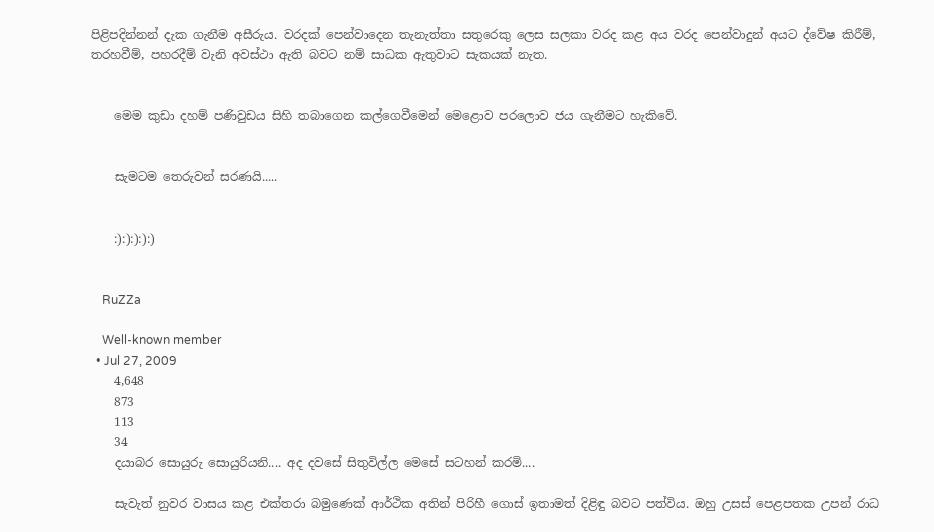පිළිපදින්නන් දැක ගැනීම අසීරුය. වරදක් පෙන්වාදෙන තැනැත්තා සතුරෙකු ලෙස සලකා වරද කළ අය වරද පෙන්වාදුන් අයට ද්වේෂ කිරීම්, තරහවීම්, පහරදීම් වැනි අවස්ථා ඇති බවට නම් සාධක ඇතුවාට සැකයක් නැත.


    මෙම කුඩා දහම් පණිවුඩය සිහි තබාගෙන කල්ගෙවීමෙන් මෙළොව පරලොව ජය ගැනීමට හැකිවේ.


    සැමටම තෙරුවන් සරණයි.....


    :):):):):)


    RuZZa

    Well-known member
  • Jul 27, 2009
    4,648
    873
    113
    34
    දයාබර සොයුරු සොයුරියනි.... අද දවසේ සිතුවිල්ල මෙසේ සටහන් කරමි....

    සැවැත් නුවර වාසය කළ එක්තරා බමුණෙක් ආර්ථික අතින් පිරිහී ගොස් ඉතාමත් දිළිඳු බවට පත්විය. ඔහු උසස් පෙළපතක උපන් රාධ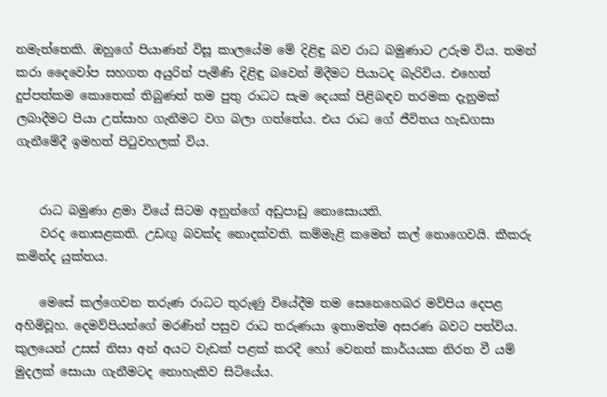නමැත්තෙකි. ඔහුගේ පියාණන් විසූ කාලයේම මේ දිළිඳු බව රාධ බමුණාට උරුම විය. තමන් කරා දෛවෝප සහගත අයුරින් පැමිණි දිළිඳු බවෙන් මිදීමට පියාටද බැරිවිය. එහෙත් දුප්පත්කම කොතෙක් තිබුණත් තම පුතු රාධට සැම දෙයක් පිළිබඳව තරමක දැනුමක් ලබාදීමට පියා උත්සාහ ගැනීමට වග බලා ගත්තේය. එය රාධ ගේ ජීවිතය හැඩගසා ගැනීමේදී ඉමහත් පිටුවහලක් විය.


    රාධ බමුණා ළමා වියේ සිටම අනුන්ගේ අඩුපාඩු නොසොයති.
    වරද නොසළකති. උඩඟු බවක්ද නොදක්වති. කම්මැළි කමෙන් කල් නොගෙවයි. කීකරු කමින්ද යුක්තය.

    මෙසේ කල්ගෙවන තරුණ රාධට තුරුණු වියේදීම තම සෙනෙහෙබර මව්පිය දෙපළ අහිමිවූහ. දෙමව්පියන්ගේ මරණින් පසුව රාධ තරුණයා ඉතාමත්ම අසරණ බවට පත්විය. කුලයෙන් උසස් නිසා අන් අයට වැඩක් පළක් කරදී හෝ වෙනත් කාර්යයක නිරත වී යම් මුදලක් සොයා ගැනීමටද නොහැකිව සිටියේය.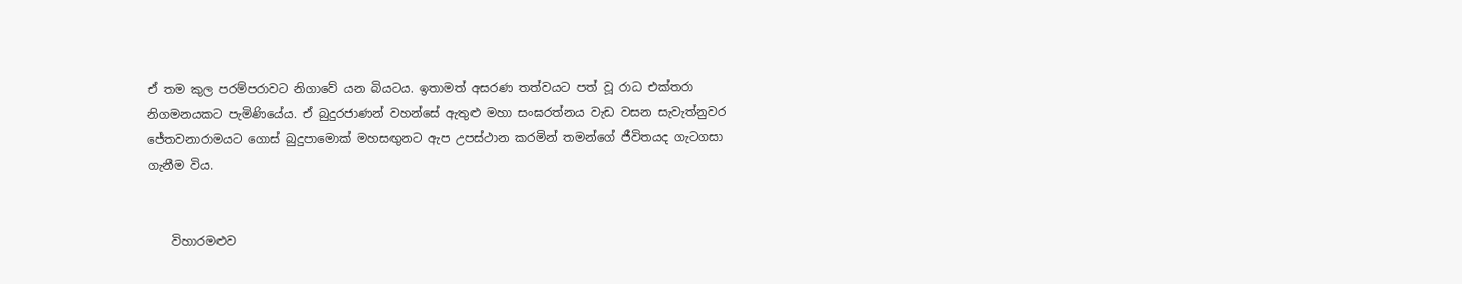ඒ තම කුල පරම්පරාවට නිගාවේ යන බියටය. ඉතාමත් අසරණ තත්වයට පත් වූ රාධ එක්තරා නිගමනයකට පැමිණියේය. ඒ බුදුරජාණන් වහන්සේ ඇතුළු මහා සංඝරත්නය වැඩ වසන සැවැත්නුවර ජේතවනාරාමයට ගොස් බුදුපාමොක් මහසඟුනට ඇප උපස්ථාන කරමින් තමන්ගේ ජීවිතයද ගැටගසා ගැනීම විය.


    විහාරමළුව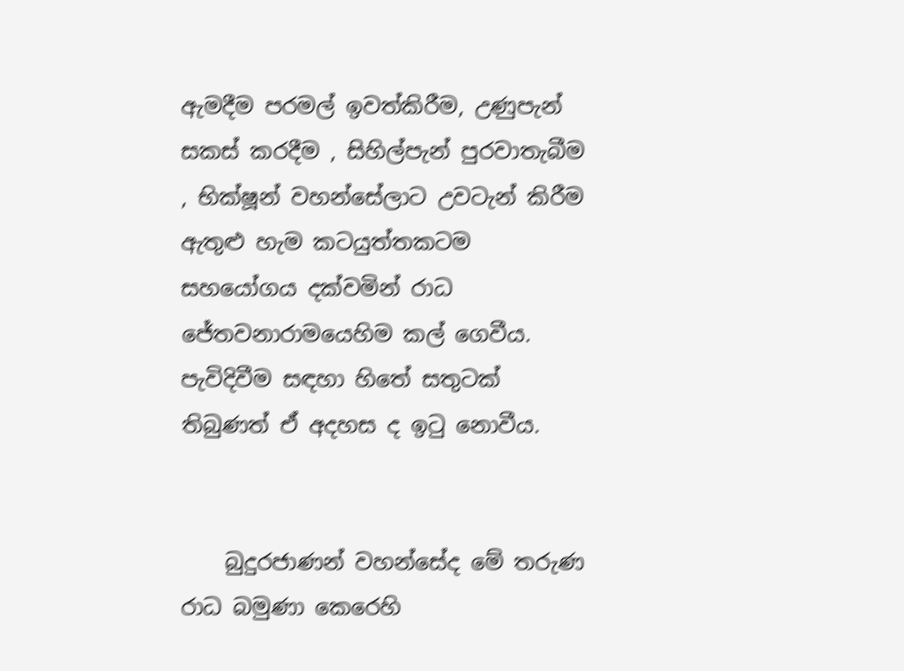ඇමදීම පරමල් ඉවත්කිරීම, උණුපැන් සකස් කරදීම , සිහිල්පැන් පුරවාතැබීම , භික්ෂූන් වහන්සේලාට උවටැන් කිරීම ඇතුළු හැම කටයුත්තකටම සහයෝගය දක්වමින් රාධ ජේතවනාරාමයෙහිම කල් ගෙවීය. පැවිදිවීම සඳහා හිතේ සතුටක් තිබුණත් ඒ අදහස ද ඉටු නොවීය.


    බුදුරජාණන් වහන්සේද මේ තරුණ රාධ බමුණා කෙරෙහි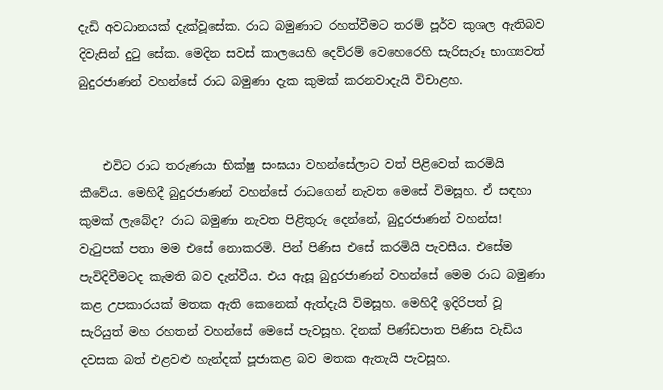දැඩි අවධානයක් දැක්වූසේක. රාධ බමුණාට රහත්වීමට තරම් පූර්ව කුශල ඇතිබව දිවැසින් දුටු සේක. මෙදින සවස් කාලයෙහි දෙව්රම් වෙහෙරෙහි සැරිසැරූ භාග්‍යවත් බුදුරජාණන් වහන්සේ රාධ බමුණා දැක කුමක් කරනවාදැයි විචාළහ.


    එවිට රාධ තරුණයා භික්ෂු සංඝයා වහන්සේලාට වත් පිළිවෙත් කරමියි කීවේය. මෙහිදී බුදුරජාණන් වහන්සේ රාධගෙන් නැවත මෙසේ විමසූහ. ඒ සඳහා කුමක් ලැබේද? රාධ බමුණා නැවත පිළිතුරු දෙන්නේ, බුදුරජාණන් වහන්ස! වැටුපක් පතා මම එසේ නොකරමි. පින් පිණිස එසේ කරමියි පැවසීය. එසේම පැවිදිවීමටද කැමති බව දැන්වීය. එය ඇසූ බුදුරජාණන් වහන්සේ මෙම රාධ බමුණා කළ උපකාරයක් මතක ඇති කෙනෙක් ඇත්දැයි විමසූහ. මෙහිදී ඉදිරිපත් වූ සැරියුත් මහ රහතන් වහන්සේ මෙසේ පැවසූහ. දිනක් පිණ්ඩපාත පිණිස වැඩිය දවසක බත් එළවළු හැන්දක් පූජාකළ බව මතක ඇතැයි පැවසූහ.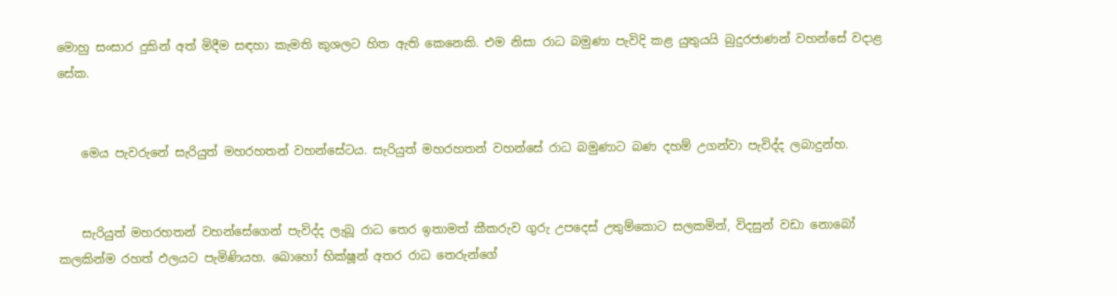මොහු සංසාර දුකින් අත් මිදීම සඳහා කැමති කුශලට හිත ඇති කෙනෙකි. එම නිසා රාධ බමුණා පැවිදි කළ යුතුයයි බුදුරජාණන් වහන්සේ වදාළ සේක.


    මෙය පැවරුනේ සැරියුත් මහරහතන් වහන්සේටය. සැරියුත් මහරහතන් වහන්සේ රාධ බමුණාට බණ දහම් උගන්වා පැවිද්ද ලබාදුන්හ.


    සැරියුත් මහරහතන් වහන්සේගෙන් පැවිද්ද ලැබූ රාධ තෙර ඉතාමත් කීකරුව ගුරු උපදෙස් උතුම්කොට සලකමින්, විදසුන් වඩා නොබෝ කලකින්ම රහත් ඵලයට පැමිණියහ. බොහෝ භික්ෂූන් අතර රාධ තෙරුන්ගේ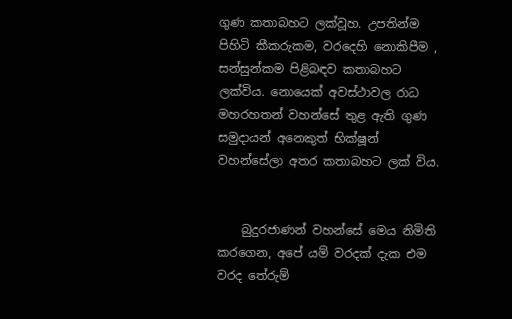ගුණ කතාබහට ලක්වූහ. උපතින්ම පිහිටි කීකරුකම, වරදෙහි නොකිපීම , සන්සුන්කම පිළිබඳව කතාබහට ලක්විය. නොයෙක් අවස්ථාවල රාධ මහරහතන් වහන්සේ තුළ ඇති ගුණ සමුදායන් අනෙකුත් භික්ෂූන් වහන්සේලා අතර කතාබහට ලක් විය.


    බුදුරජාණන් වහන්සේ මෙය නිමිති කරගෙන, අපේ යම් වරදක් දැක එම වරද තේරුම්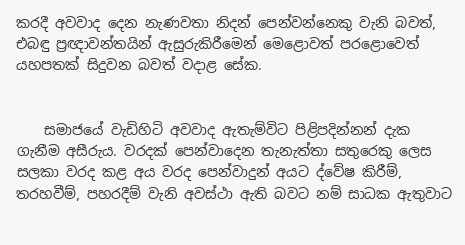කරදී අවවාද දෙන නැණවතා නිදන් පෙන්වන්නෙකු වැනි බවත්, එබඳු ප්‍රඥාවන්තයින් ඇසුරුකිරීමෙන් මෙළොවත් පරළොවෙත් යහපතක් සිදුවන බවත් වදාළ සේක.


    සමාජයේ වැඩිහිටි අවවාද ඇතැම්විට පිළිපදින්නන් දැක ගැනීම අසීරුය. වරදක් පෙන්වාදෙන තැනැත්තා සතුරෙකු ලෙස සලකා වරද කළ අය වරද පෙන්වාදුන් අයට ද්වේෂ කිරීම්, තරහවීම්, පහරදීම් වැනි අවස්ථා ඇති බවට නම් සාධක ඇතුවාට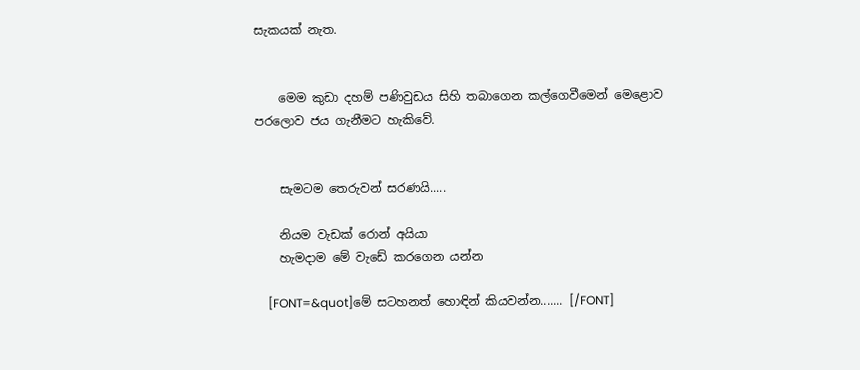සැකයක් නැත.


    මෙම කුඩා දහම් පණිවුඩය සිහි තබාගෙන කල්ගෙවීමෙන් මෙළොව පරලොව ජය ගැනීමට හැකිවේ.


    සැමටම තෙරුවන් සරණයි.....

    නියම වැඩක් රොන් අයියා
    හැමදාම මේ වැඩේ කරගෙන යන්න

    [FONT=&quot]මේ සටහනත් හොඳින් කියවන්න....... [/FONT]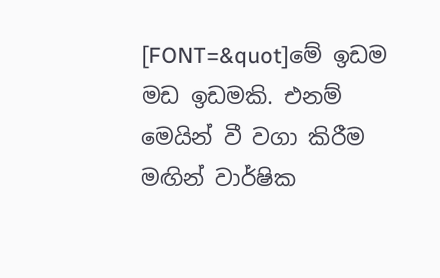[FONT=&quot]මේ ඉඩම මඩ ඉඩමකි. එනම් මෙයින් වී වගා කිරීම මඟින් වාර්ෂික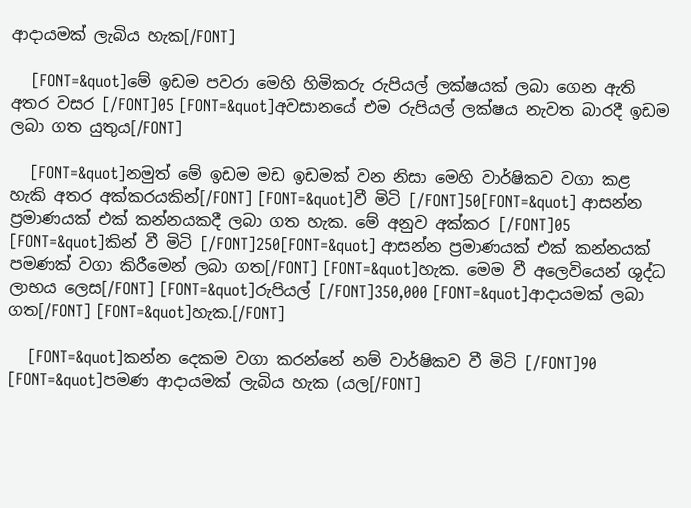ආදායමක් ලැබිය හැක[/FONT]

    [FONT=&quot]මේ ඉඩම පවරා මෙහි හිමිකරු රුපියල් ලක්ෂයක් ලබා ගෙන ඇති අතර වසර [/FONT]05 [FONT=&quot]අවසානයේ එම රුපියල් ලක්ෂය නැවත බාරදී ඉඩම ලබා ගත යුතුය[/FONT]

    [FONT=&quot]නමුත් මේ ඉඩම මඩ ඉඩමක් වන නිසා මෙහි වාර්ෂිකව වගා කළ හැකි අතර අක්කරයකින්[/FONT] [FONT=&quot]වී මිටි [/FONT]50[FONT=&quot] ආසන්න ප්‍රමාණයක් එක් කන්නයකදී ලබා ගත හැක. මේ අනුව අක්කර [/FONT]05 [FONT=&quot]කින් වී මිටි [/FONT]250[FONT=&quot] ආසන්න ප්‍රමාණයක් එක් කන්නයක් පමණක් වගා කිරීමෙන් ලබා ගත[/FONT] [FONT=&quot]හැක. මෙම වී අලෙවියෙන් ශුද්ධ ලාභය ලෙස[/FONT] [FONT=&quot]රුපියල් [/FONT]350,000 [FONT=&quot]ආදායමක් ලබා ගත[/FONT] [FONT=&quot]හැක.[/FONT]

    [FONT=&quot]කන්න දෙකම වගා කරන්නේ නම් වාර්ෂිකව වී මිටි [/FONT]90 [FONT=&quot]පමණ ආදායමක් ලැබිය හැක (යල[/FONT]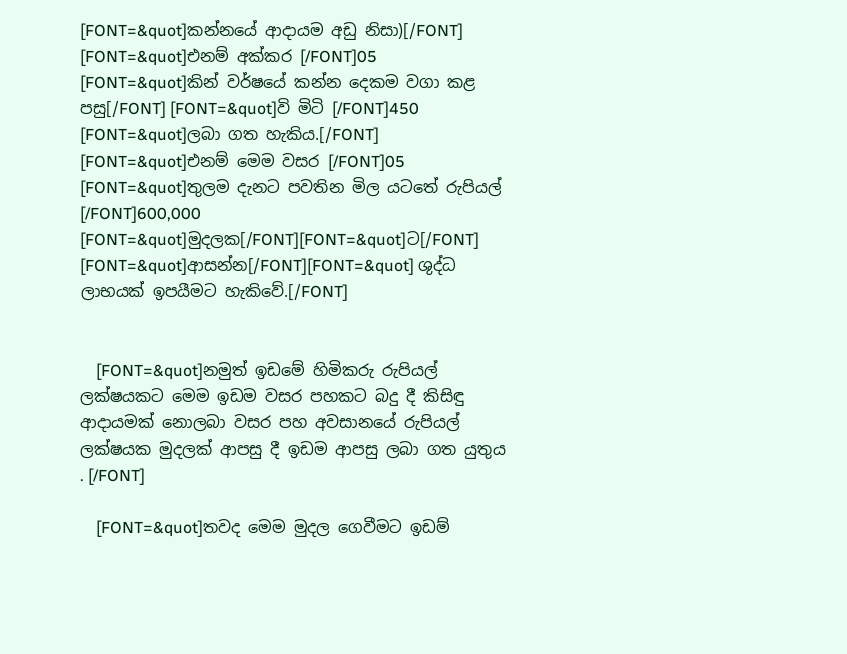[FONT=&quot]කන්නයේ ආදායම අඩු නිසා)[/FONT] [FONT=&quot]එනම් අක්කර [/FONT]05 [FONT=&quot]කින් වර්ෂයේ කන්න දෙකම වගා කළ පසු[/FONT] [FONT=&quot]වි මිටි [/FONT]450 [FONT=&quot]ලබා ගත හැකිය.[/FONT] [FONT=&quot]එනම් මෙම වසර [/FONT]05 [FONT=&quot]තුලම දැනට පවතින මිල යටතේ රුපියල් [/FONT]600,000 [FONT=&quot]මුදලක[/FONT][FONT=&quot]ට[/FONT] [FONT=&quot]ආසන්න[/FONT][FONT=&quot] ශුද්ධ ලාභයක් ඉපයීමට හැකිවේ.[/FONT]


    [FONT=&quot]නමුත් ඉඩමේ හිමිකරු රුපියල් ලක්ෂයකට මෙම ඉඩම වසර පහකට බදු දී කිසිඳු ආදායමක් නොලබා වසර පහ අවසානයේ රුපියල් ලක්ෂයක මුදලක් ආපසු දී ඉඩම ආපසු ලබා ගත යුතුය . [/FONT]

    [FONT=&quot]තවද මෙම මුදල ගෙවීමට ඉඩම්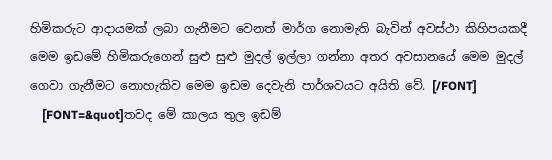හිමිකරුට ආදායමක් ලබා ගැනීමට වෙනත් මාර්ග නොමැති බැවින් අවස්ථා කිහිපයකදී මෙම ඉඩමේ හිමිකරුගෙන් සුළු සුළු මුදල් ඉල්ලා ගන්නා අතර අවසානයේ මෙම මුදල් ගෙවා ගැනීමට නොහැකිව මෙම ඉඩම දෙවැනි පාර්ශවයට අයිති වේ. [/FONT]
    [FONT=&quot]තවද මේ කාලය තුල ඉඩම්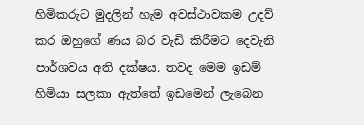හිමිකරුට මුදලින් හැම අවස්ථාවකම උදව් කර ඔහුගේ ණය බර වැඩි කිරීමට දෙවැනි පාර්ශවය අති දක්ෂය. තවද මෙම ඉඩම් හිමියා සලකා ඇත්තේ ඉඩමෙන් ලැබෙන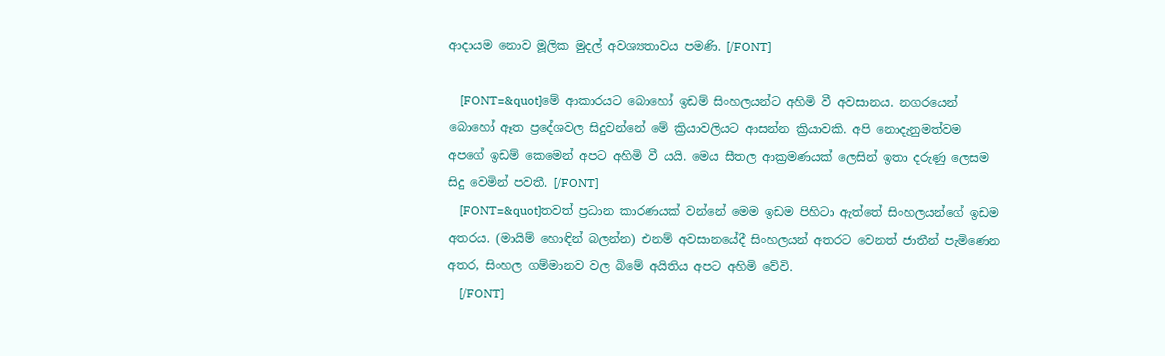ආදායම නොව මූලික මුදල් අවශ්‍යතාවය පමණි. [/FONT]

    [FONT=&quot]මේ ආකාරයට බොහෝ ඉඩම් සිංහලයන්ට අහිමි වී අවසානය. නගරයෙන් බොහෝ ඈත ප්‍රදේශවල සිදුවන්නේ මේ ක්‍රියාවලියට ආසන්න ක්‍රියාවකි. අපි නොදැනුමත්වම අපගේ ඉඩම් කෙමෙන් අපට අහිමි වී යයි. මෙය සීතල ආක්‍රමණයක් ලෙසින් ඉතා දරුණු ලෙසම සිදු වෙමින් පවතී. [/FONT]
    [FONT=&quot]තවත් ප්‍රධාන කාරණයක් වන්නේ මෙම ඉඩම පිහිටා ඇත්තේ සිංහලයන්ගේ ඉඩම අතරය. (මායිම් හොඳින් බලන්න) එනම් අවසානයේදී ‍සිංහලයන් අතරට වෙනත් ජාතීන් පැමිණෙන අතර, සිංහල ගම්මානව වල බිමේ අයිතිය අපට අහිමි වේවි.
    [/FONT]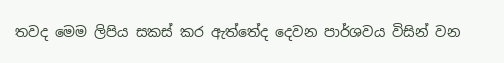තවද මෙම ලිපිය සකස් කර ඇත්තේද දෙවන පාර්ශවය විසින් වන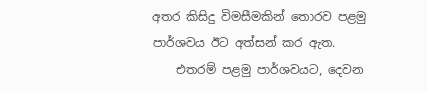අතර කිසිදු විමසීමකින් තොරව පළමු පාර්ශවය ඊට අත්සන් කර ඇත.
    එතරම් පළමු පාර්ශවයට, දෙවන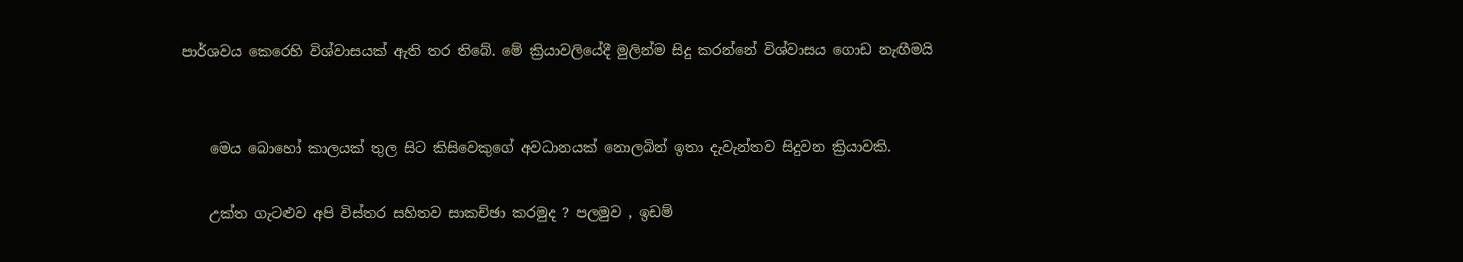පාර්ශවය කෙරෙහි විශ්වාසයක් ඇති තර තිබේ. මේ ක්‍රියාවලියේදී මුලින්ම සිදු කරන්නේ විශ්වාසය ගොඩ නැඟීමයි


    මෙය බොහෝ කාලයක් තුල සිට කිසිවෙකුගේ අවධානයක් නොලබින් ඉතා දැවැන්තව සිදුවන ක්‍රියාවකි.

    උක්ත ගැටළුව අපි විස්තර සහිතව සාකච්ඡා කරමුද ? පලමුව , ඉඩම්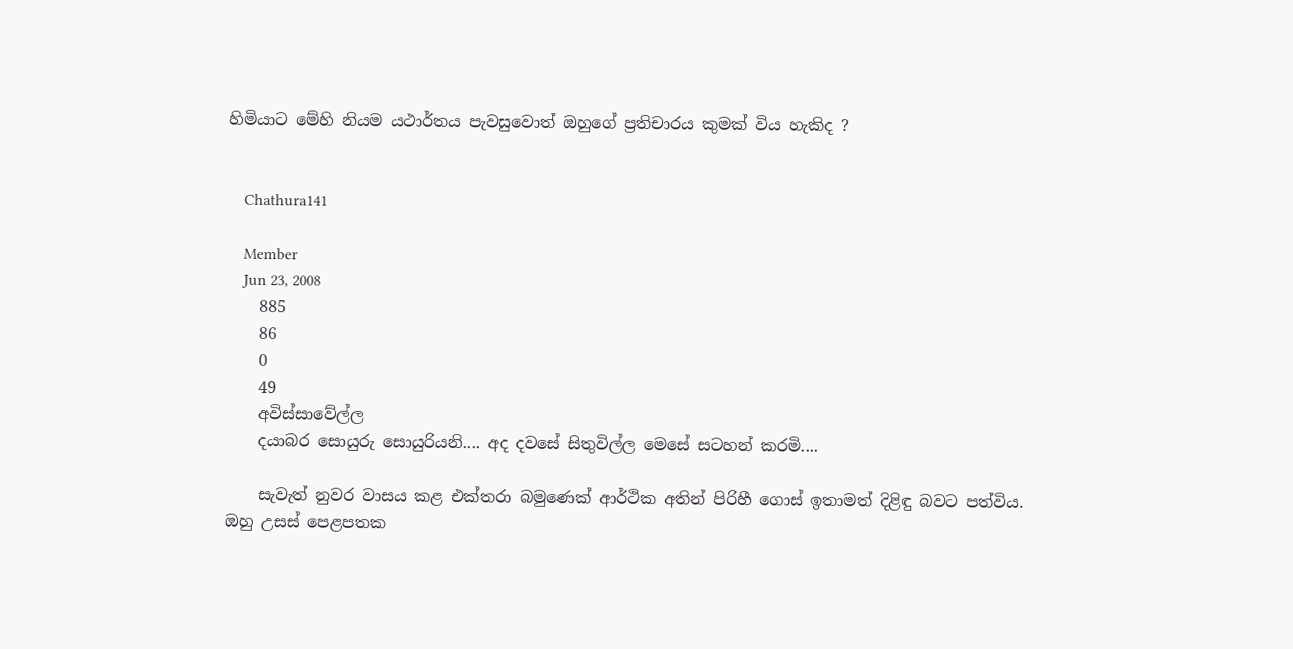හිමියාට මේහි නියම යථාර්තය පැවසුවොත් ඔහුගේ ප්‍රතිචාරය කුමක් විය හැකිද ?


    Chathura141

    Member
    Jun 23, 2008
    885
    86
    0
    49
    අවිස්සාවේල්ල
    දයාබර සොයුරු සොයුරියනි.... අද දවසේ සිතුවිල්ල මෙසේ සටහන් කරමි....

    සැවැත් නුවර වාසය කළ එක්තරා බමුණෙක් ආර්ථික අතින් පිරිහී ගොස් ඉතාමත් දිළිඳු බවට පත්විය. ඔහු උසස් පෙළපතක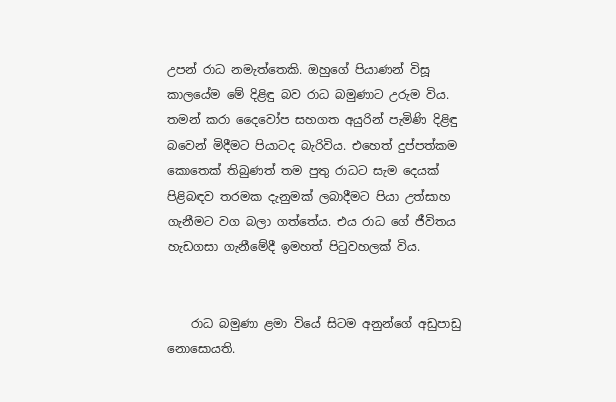උපන් රාධ නමැත්තෙකි. ඔහුගේ පියාණන් විසූ කාලයේම මේ දිළිඳු බව රාධ බමුණාට උරුම විය. තමන් කරා දෛවෝප සහගත අයුරින් පැමිණි දිළිඳු බවෙන් මිදීමට පියාටද බැරිවිය. එහෙත් දුප්පත්කම කොතෙක් තිබුණත් තම පුතු රාධට සැම දෙයක් පිළිබඳව තරමක දැනුමක් ලබාදීමට පියා උත්සාහ ගැනීමට වග බලා ගත්තේය. එය රාධ ගේ ජීවිතය හැඩගසා ගැනීමේදී ඉමහත් පිටුවහලක් විය.


    රාධ බමුණා ළමා වියේ සිටම අනුන්ගේ අඩුපාඩු නොසොයති.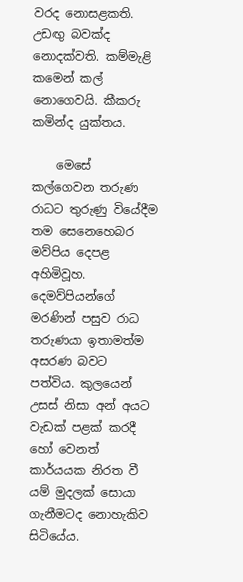වරද නොසළකති. උඩඟු බවක්ද නොදක්වති. කම්මැළි කමෙන් කල් නොගෙවයි. කීකරු කමින්ද යුක්තය.

    මෙසේ කල්ගෙවන තරුණ රාධට තුරුණු වියේදීම තම සෙනෙහෙබර මව්පිය දෙපළ අහිමිවූහ. දෙමව්පියන්ගේ මරණින් පසුව රාධ තරුණයා ඉතාමත්ම අසරණ බවට පත්විය. කුලයෙන් උසස් නිසා අන් අයට වැඩක් පළක් කරදී හෝ වෙනත් කාර්යයක නිරත වී යම් මුදලක් සොයා ගැනීමටද නොහැකිව සිටියේය.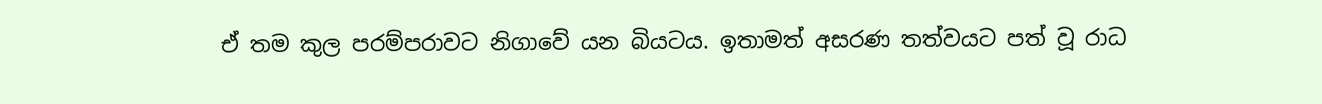ඒ තම කුල පරම්පරාවට නිගාවේ යන බියටය. ඉතාමත් අසරණ තත්වයට පත් වූ රාධ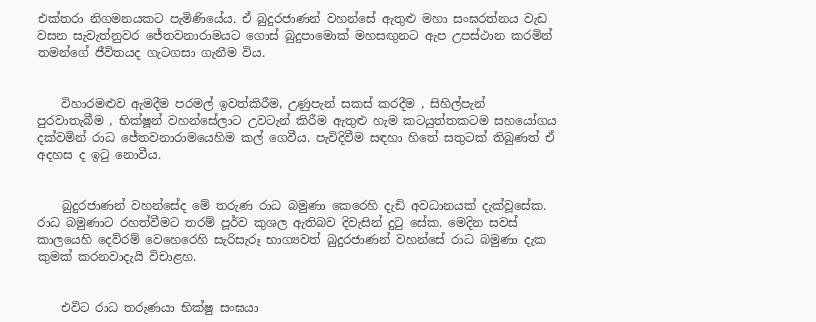එක්තරා නිගමනයකට පැමිණියේය. ඒ බුදුරජාණන් වහන්සේ ඇතුළු මහා සංඝරත්නය වැඩ වසන සැවැත්නුවර ජේතවනාරාමයට ගොස් බුදුපාමොක් මහසඟුනට ඇප උපස්ථාන කරමින් තමන්ගේ ජීවිතයද ගැටගසා ගැනීම විය.


    විහාරමළුව ඇමදීම පරමල් ඉවත්කිරීම, උණුපැන් සකස් කරදීම , සිහිල්පැන් පුරවාතැබීම , භික්ෂූන් වහන්සේලාට උවටැන් කිරීම ඇතුළු හැම කටයුත්තකටම සහයෝගය දක්වමින් රාධ ජේතවනාරාමයෙහිම කල් ගෙවීය. පැවිදිවීම සඳහා හිතේ සතුටක් තිබුණත් ඒ අදහස ද ඉටු නොවීය.


    බුදුරජාණන් වහන්සේද මේ තරුණ රාධ බමුණා කෙරෙහි දැඩි අවධානයක් දැක්වූසේක. රාධ බමුණාට රහත්වීමට තරම් පූර්ව කුශල ඇතිබව දිවැසින් දුටු සේක. මෙදින සවස් කාලයෙහි දෙව්රම් වෙහෙරෙහි සැරිසැරූ භාග්‍යවත් බුදුරජාණන් වහන්සේ රාධ බමුණා දැක කුමක් කරනවාදැයි විචාළහ.


    එවිට රාධ තරුණයා භික්ෂු සංඝයා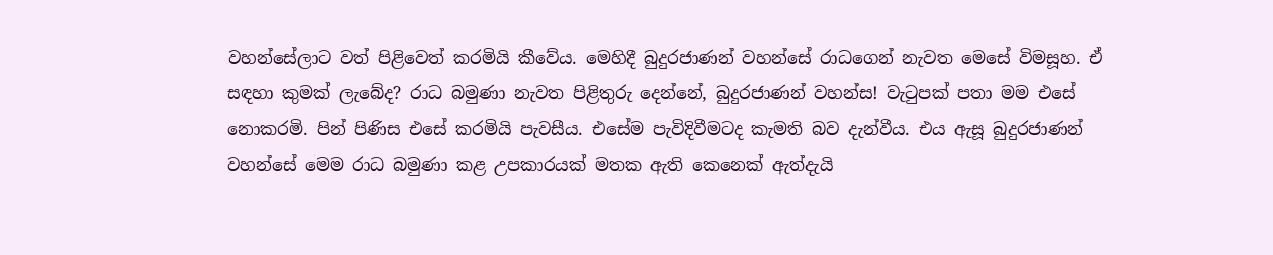වහන්සේලාට වත් පිළිවෙත් කරමියි කීවේය. මෙහිදී බුදුරජාණන් වහන්සේ රාධගෙන් නැවත මෙසේ විමසූහ. ඒ සඳහා කුමක් ලැබේද? රාධ බමුණා නැවත පිළිතුරු දෙන්නේ, බුදුරජාණන් වහන්ස! වැටුපක් පතා මම එසේ නොකරමි. පින් පිණිස එසේ කරමියි පැවසීය. එසේම පැවිදිවීමටද කැමති බව දැන්වීය. එය ඇසූ බුදුරජාණන් වහන්සේ මෙම රාධ බමුණා කළ උපකාරයක් මතක ඇති කෙනෙක් ඇත්දැයි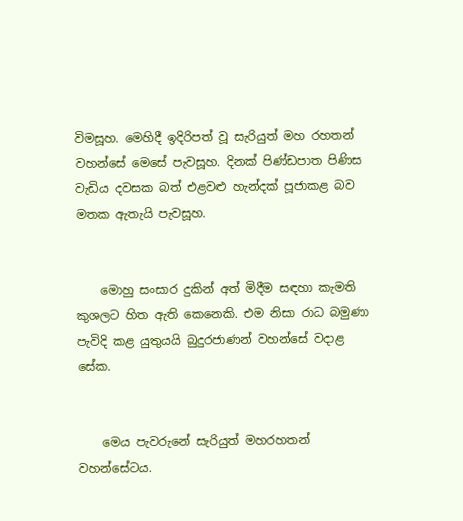විමසූහ. මෙහිදී ඉදිරිපත් වූ සැරියුත් මහ රහතන් වහන්සේ මෙසේ පැවසූහ. දිනක් පිණ්ඩපාත පිණිස වැඩිය දවසක බත් එළවළු හැන්දක් පූජාකළ බව මතක ඇතැයි පැවසූහ.


    මොහු සංසාර දුකින් අත් මිදීම සඳහා කැමති කුශලට හිත ඇති කෙනෙකි. එම නිසා රාධ බමුණා පැවිදි කළ යුතුයයි බුදුරජාණන් වහන්සේ වදාළ සේක.


    මෙය පැවරුනේ සැරියුත් මහරහතන් වහන්සේටය.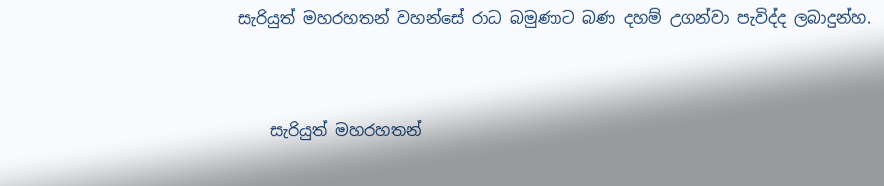සැරියුත් මහරහතන් වහන්සේ රාධ බමුණාට බණ දහම් උගන්වා පැවිද්ද ලබාදුන්හ.


    සැරියුත් මහරහතන්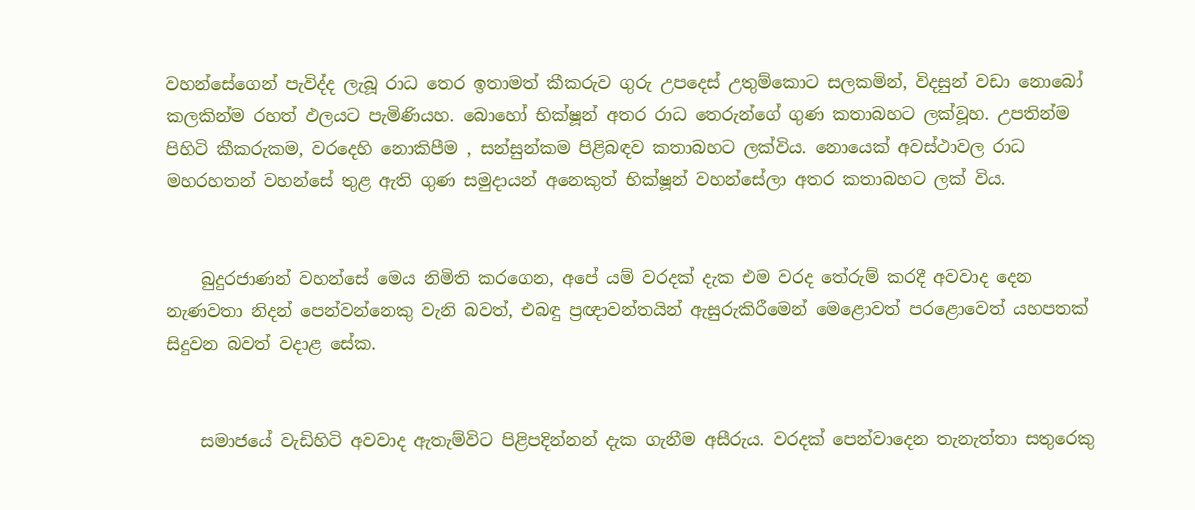වහන්සේගෙන් පැවිද්ද ලැබූ රාධ තෙර ඉතාමත් කීකරුව ගුරු උපදෙස් උතුම්කොට සලකමින්, විදසුන් වඩා නොබෝ කලකින්ම රහත් ඵලයට පැමිණියහ. බොහෝ භික්ෂූන් අතර රාධ තෙරුන්ගේ ගුණ කතාබහට ලක්වූහ. උපතින්ම පිහිටි කීකරුකම, වරදෙහි නොකිපීම , සන්සුන්කම පිළිබඳව කතාබහට ලක්විය. නොයෙක් අවස්ථාවල රාධ මහරහතන් වහන්සේ තුළ ඇති ගුණ සමුදායන් අනෙකුත් භික්ෂූන් වහන්සේලා අතර කතාබහට ලක් විය.


    බුදුරජාණන් වහන්සේ මෙය නිමිති කරගෙන, අපේ යම් වරදක් දැක එම වරද තේරුම් කරදී අවවාද දෙන නැණවතා නිදන් පෙන්වන්නෙකු වැනි බවත්, එබඳු ප්‍රඥාවන්තයින් ඇසුරුකිරීමෙන් මෙළොවත් පරළොවෙත් යහපතක් සිදුවන බවත් වදාළ සේක.


    සමාජයේ වැඩිහිටි අවවාද ඇතැම්විට පිළිපදින්නන් දැක ගැනීම අසීරුය. වරදක් පෙන්වාදෙන තැනැත්තා සතුරෙකු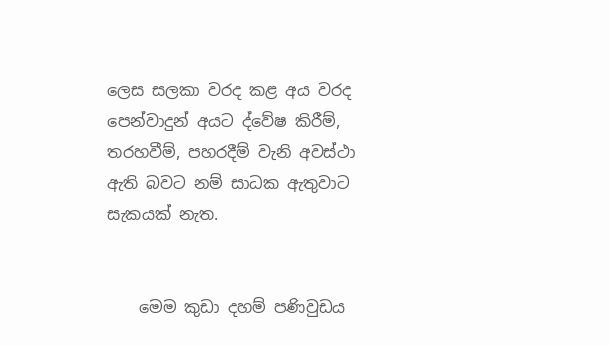ලෙස සලකා වරද කළ අය වරද පෙන්වාදුන් අයට ද්වේෂ කිරීම්, තරහවීම්, පහරදීම් වැනි අවස්ථා ඇති බවට නම් සාධක ඇතුවාට සැකයක් නැත.


    මෙම කුඩා දහම් පණිවුඩය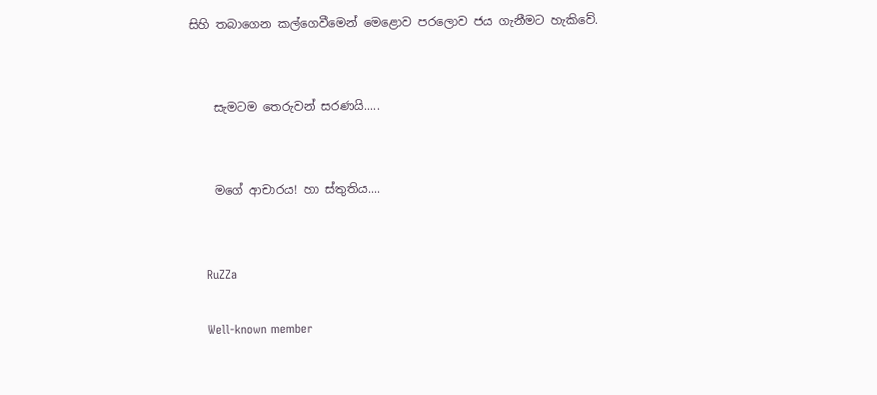සිහි තබාගෙන කල්ගෙවීමෙන් මෙළොව පරලොව ජය ගැනීමට හැකිවේ.


    සැමටම තෙරුවන් සරණයි.....


    මගේ ආචාරය! හා ස්තුතිය....


    RuZZa

    Well-known member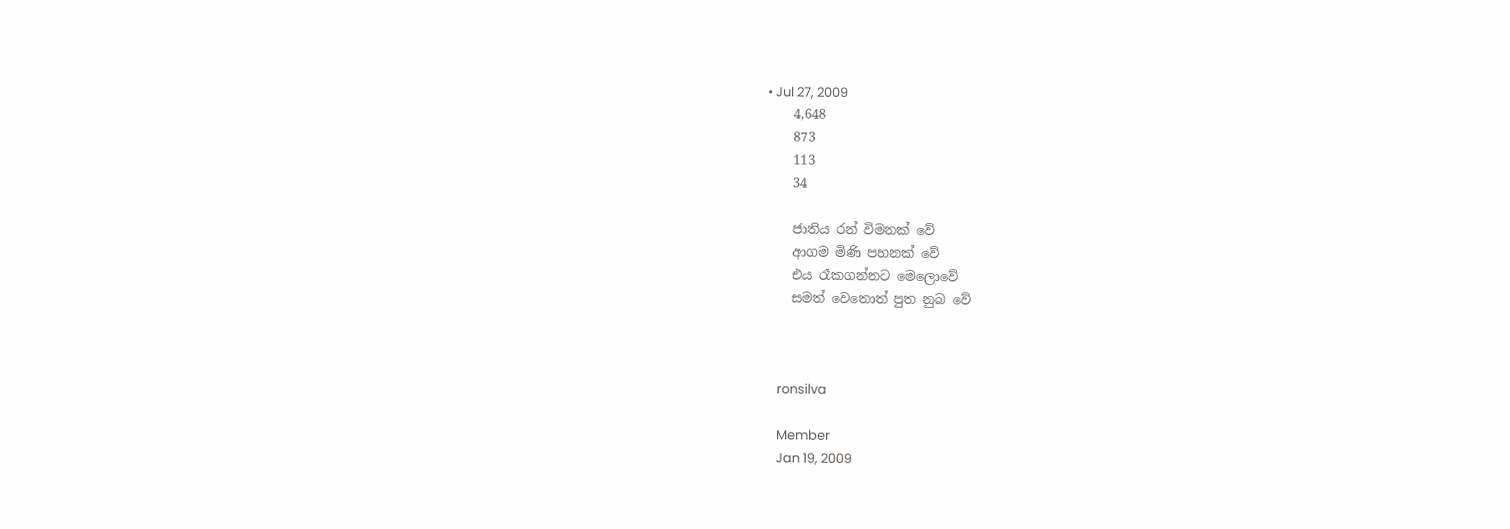• Jul 27, 2009
    4,648
    873
    113
    34

    ජාතිය රන් විමනක් වේ
    ආගම මිණි පහනක් වේ
    එය රෑකගන්නට මෙලොවේ
    සමත් වෙතොත් පුත නුබ වේ



    ronsilva

    Member
    Jan 19, 2009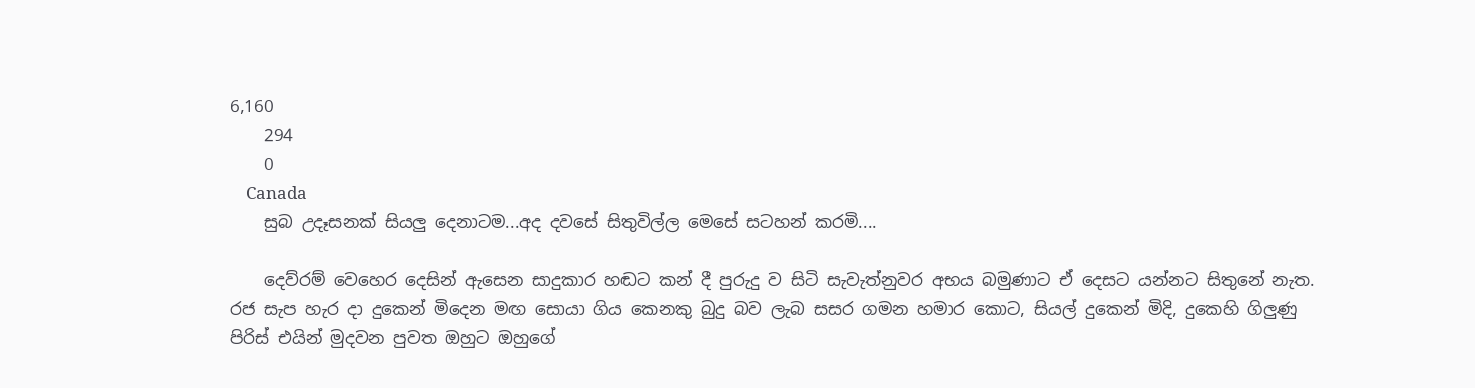6,160
    294
    0
    Canada
    සුබ උදෑසනක් සියලු දෙනාටම...අද දවසේ සිතුවිල්ල මෙසේ සටහන් කරමි....

    දෙව්රම් වෙහෙර දෙසින් ඇසෙන සාදුකාර හඬට කන් දී පුරුදු ව සිටි සැවැත්නුවර අභය බමුණාට ඒ දෙසට යන්නට සිතුනේ නැත. රජ සැප හැර දා දුකෙන් මිදෙන මඟ සොයා ගිය කෙනකු බුදු බව ලැබ සසර ගමන හමාර කොට, සියල් දුකෙන් මිදි, දුකෙහි ගිලුණු පිරිස් එයින් මුදවන පුවත ඔහුට ඔහුගේ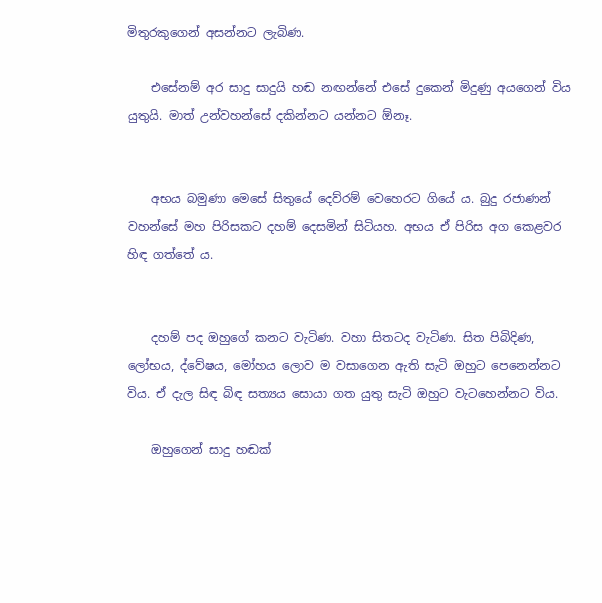මිතුරකුගෙන් අසන්නට ලැබිණ.

    එසේනම් අර සාදු සාදුයි හඬ නඟන්නේ එසේ දුකෙන් මිදුණු අයගෙන් විය යුතුයි. මාත් උන්වහන්සේ දකින්නට යන්නට ඕනෑ.


    අභය බමුණා මෙසේ සිතුයේ දෙව්රම් වෙහෙරට ගියේ ය. බුදු රජාණන් වහන්සේ මහ පිරිසකට දහම් දෙසමින් සිටියහ. අභය ඒ පිරිස අග කෙළවර හිඳ ගත්තේ ය.


    දහම් පද ඔහුගේ කනට වැටිණ. වහා සිතටද වැටිණ. සිත පිබිදිණ, ලෝභය, ද්වේෂය, මෝහය ලොව ම වසාගෙන ඇති සැටි ඔහුට පෙනෙන්නට විය. ඒ දැල සිඳ බිඳ සත්‍යය සොයා ගත යුතු සැටි ඔහුට වැටහෙන්නට විය.

    ඔහුගෙන් සාදු හඬක්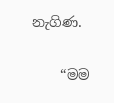නැගිණ.

    “මම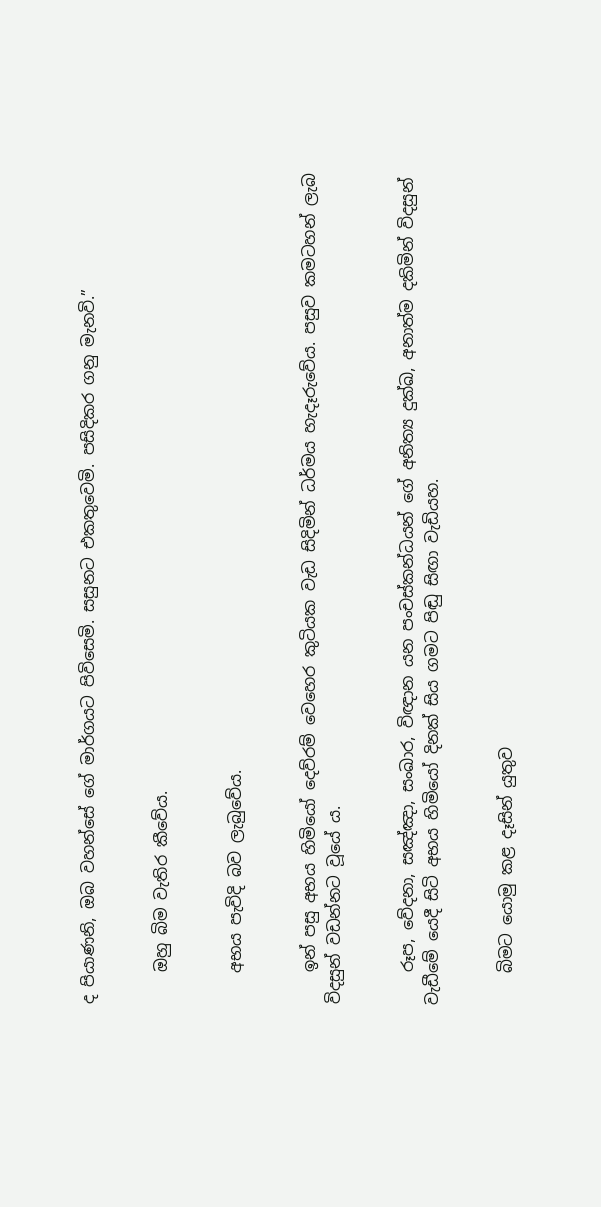ද පියාණනි, ඔබ වහන්සේ ගේ මාර්ගයට පිවිසෙමි. සසුනට එකතුවෙමි. පසිදිකර ගනු මැනවි.”


    ඔහු බිම වැතිර කීවේය.


    අභය පැවිදි බව ලැබුවේය.


    ඉන් පසු අභය හිමියෝ දෙව්රම් වෙහෙර කුටියක වැඩ සිදිමින් ධර්මය හැදෑරුවේය. පසුව කමටහන් ලැබ විදසුන් වඩන්නට වූයේ ය.


    රූප, වේදනා, සඤ්ඤා, සංඛාර, විඥාන යන පංචස්කන්ධයන් ගේ අනිත්‍ය දුක්ඛ, අනාත්ම දකිමින් විදසුන් වැඩීමේ යෙදී සිටි අභය හිමියෝ දිනක් සිය ගමට පිඬු සිඟා වැඩියහ.


    බිමට යොමු කළ දෑසින් යුතුව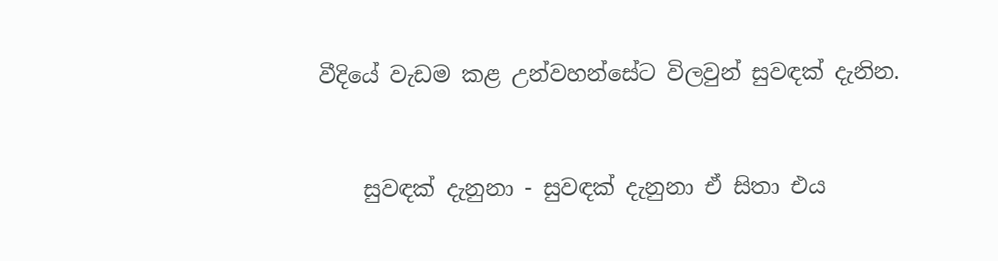වීදියේ වැඩම කළ උන්වහන්සේට විලවුන් සුවඳක් දැනින.


    සුවඳක් දැනුනා - සුවඳක් දැනුනා ඒ සිතා එය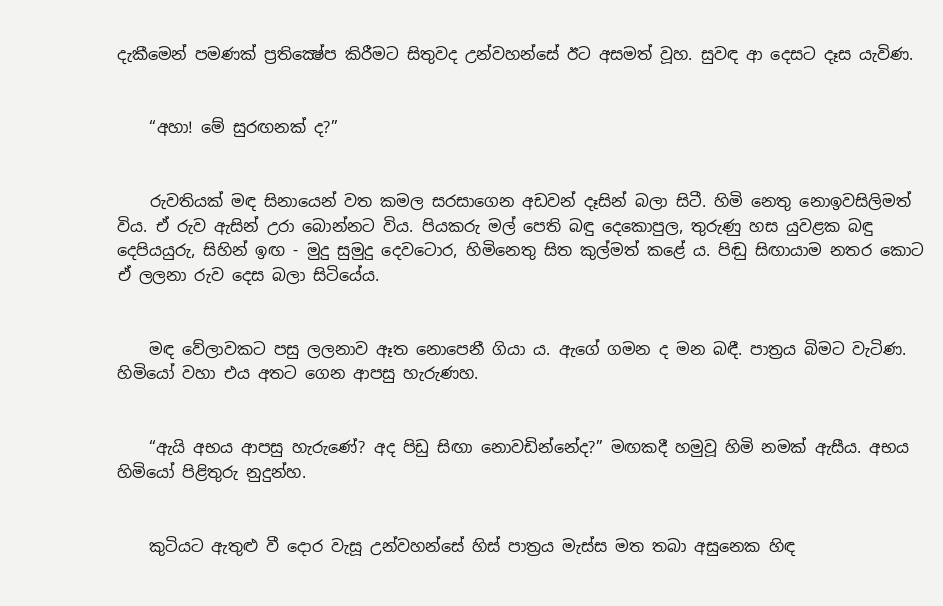දැකීමෙන් පමණක් ප්‍රතික්‍ෂේප කිරීමට සිතුවද උන්වහන්සේ ඊට අසමත් වූහ. සුවඳ ආ දෙසට දෑස යැවිණ.


    “අහා! මේ සුරඟනක් ද?”


    රුවතියක් මඳ සිනායෙන් වත කමල සරසාගෙන අඩවන් දෑසින් බලා සිටී. හිමි නෙතු නොඉවසිලිමත් විය. ඒ රුව ඇසින් උරා බොන්නට විය. පියකරු මල් පෙති බඳු දෙකොපුල, තුරුණු හස යුවළක බඳු දෙපියයුරු, සිහින් ඉඟ - මුදු සුමුදු දෙවටොර, හිමිනෙතු සිත කුල්මත් කළේ ය. පිඬු සිඟායාම නතර කොට ඒ ලලනා රුව දෙස බලා සිටියේය.


    මඳ වේලාවකට පසු ලලනාව ඈත නොපෙනී ගියා ය. ඇගේ ගමන ද මන බඳී. පාත්‍රය බිමට වැටිණ. හිමියෝ වහා එය අතට ගෙන ආපසු හැරුණහ.


    “ඇයි අභය ආපසු හැරුණේ? අද පිඩු සිඟා නොවඩින්නේද?” මඟකදී හමුවූ හිමි නමක් ඇසීය. අභය හිමියෝ පිළිතුරු නුදුන්හ.


    කුටියට ඇතුළු වී දොර වැසූ උන්වහන්සේ හිස් පාත්‍රය මැස්ස මත තබා අසුනෙක හිඳ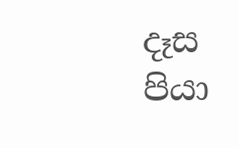දෑස පියා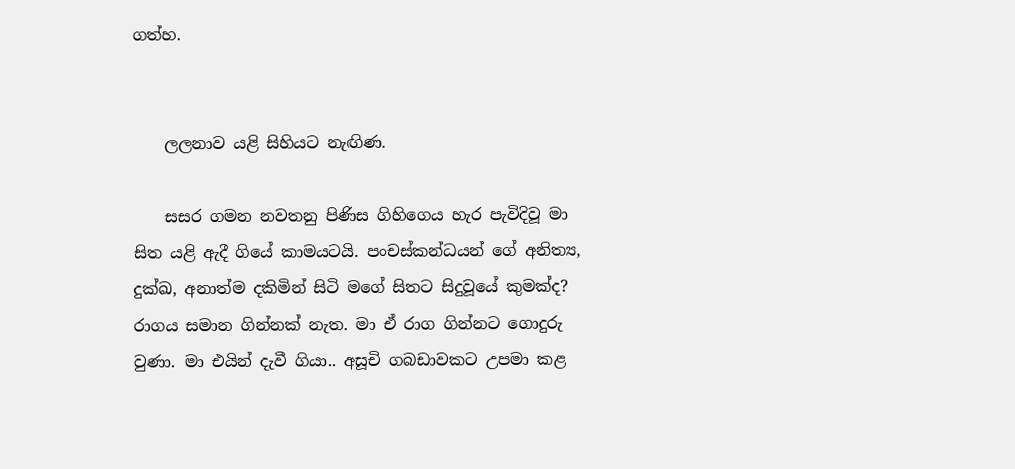ගත්හ.


    ලලනාව යළි සිහියට නැඟිණ.

    සසර ගමන නවතනු පිණිස ගිහිගෙය හැර පැවිදිවූ මා සිත යළි ඇදී ගියේ කාමයටයි. පංචස්කන්ධයන් ගේ අනිත්‍ය, දුක්ඛ, අනාත්ම දකිමින් සිටි මගේ සිතට සිදුවූයේ කුමක්ද? රාගය සමාන ගින්නක් නැත. මා ඒ රාග ගින්නට ගොදුරු වුණා. මා එයින් දැවී ගියා.. අසූචි ගබඩාවකට උපමා කළ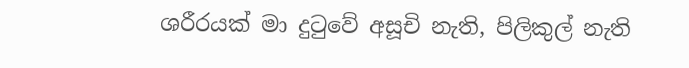ශරීරයක් මා දුටුවේ අසූචි නැති, පිලිකුල් නැති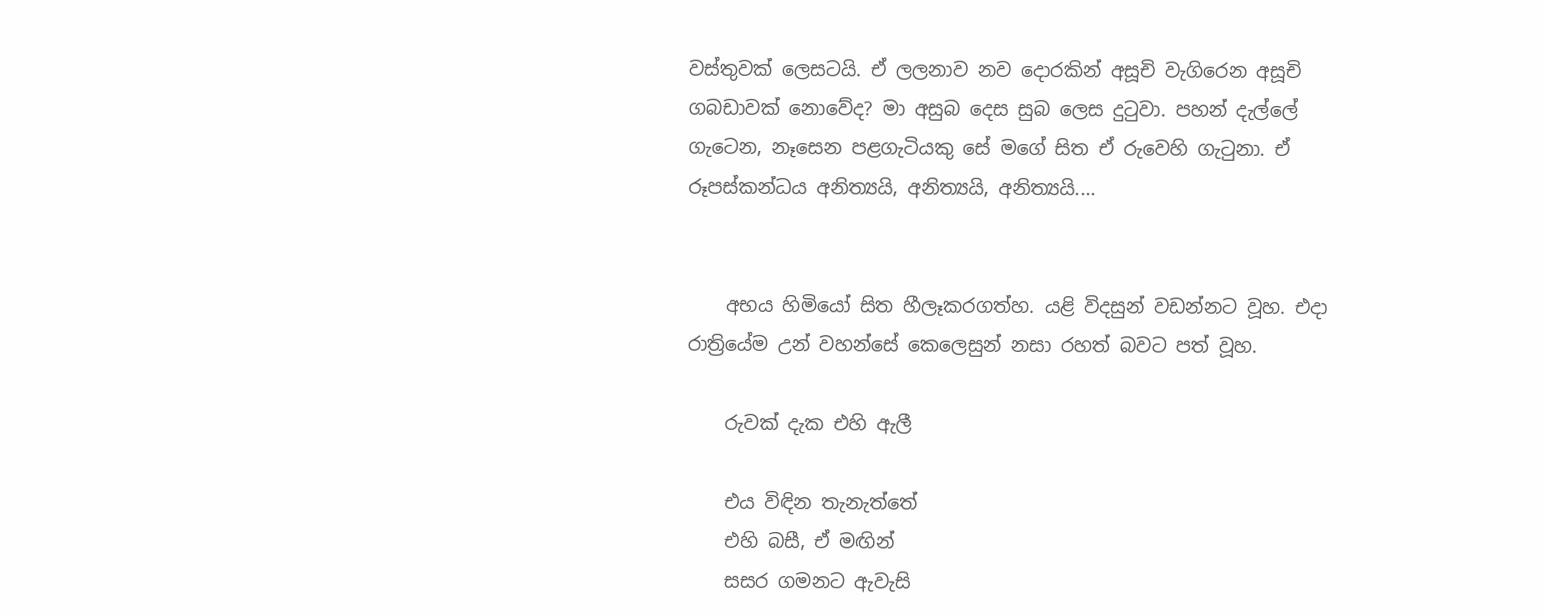වස්තුවක් ලෙසටයි. ඒ ලලනාව නව දොරකින් අසූචි වැගිරෙන අසූචි ගබඩාවක් නොවේද? මා අසුබ දෙස සුබ ලෙස දුටුවා. පහන් දැල්ලේ ගැටෙන, නෑසෙන පළගැටියකු සේ මගේ සිත ඒ රුවෙහි ගැටුනා. ඒ රූපස්කන්ධය අනිත්‍යයි, අනිත්‍යයි, අනිත්‍යයි....


    අභය හිමියෝ සිත හීලෑකරගත්හ. යළි විදසුන් වඩන්නට වූහ. එදා රාත්‍රියේම උන් වහන්සේ කෙලෙසුන් නසා රහත් බවට පත් වූහ.

    රුවක් දැක එහි ඇලී

    එය විඳින තැනැත්තේ
    එහි බසී, ඒ මඟින්
    සසර ගමනට ඇවැසි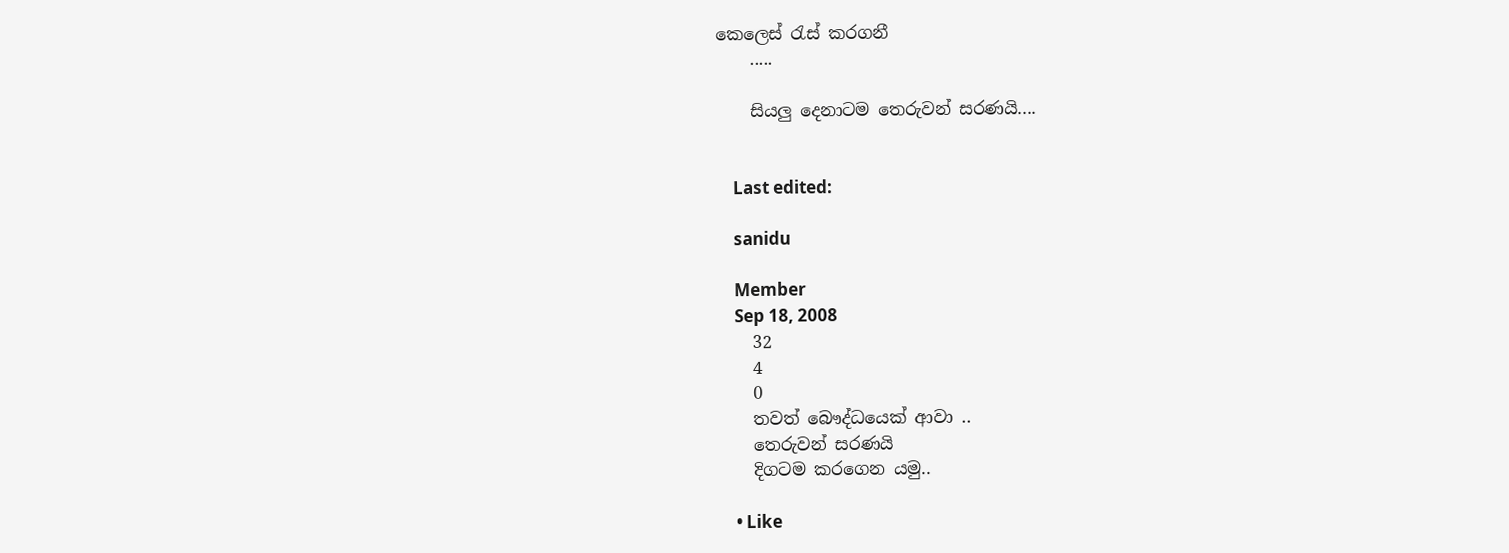කෙලෙස් රැස් කරගනී
    .....

    සියලු දෙනාටම තෙරුවන් සරණයි....


    Last edited:

    sanidu

    Member
    Sep 18, 2008
    32
    4
    0
    තවත් බෞද්ධයෙක් ආවා ..
    තෙරුවන් සරණයි
    දිගටම කරගෙන යමු..

    • Like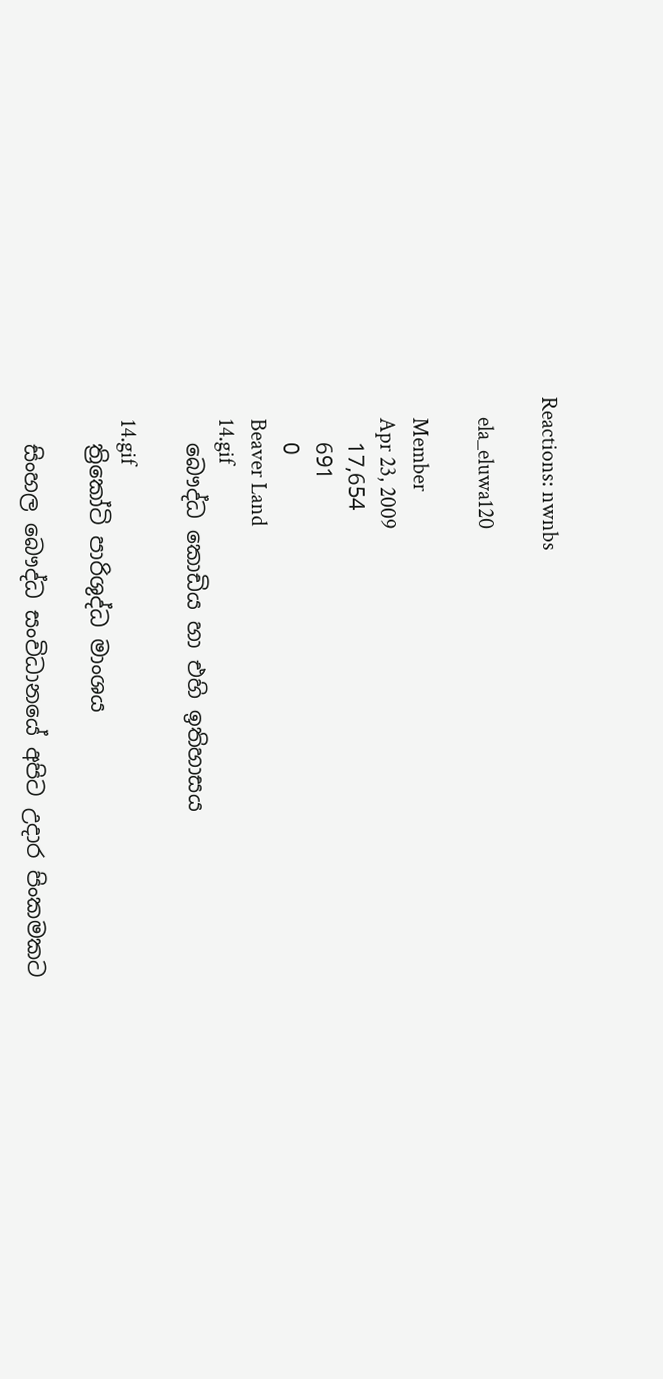Reactions: nwnbs

    ela_eluwa120

    Member
    Apr 23, 2009
    17,654
    691
    0
    Beaver Land
    14.gif
    බෞද්ධ කොඩිය හා එහි ඉතිහාසය

    14.gif
    ත්‍රිකෝටි පාරිශුද්ධ මාංශය

    සිංහල බෞද්ධ සංවිධානයේ අපිට උදාර පිංකමකට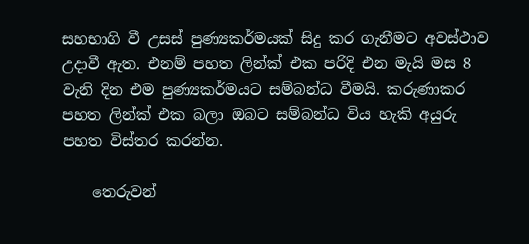සහභාගි වී උසස් පුණ්‍යකර්මයක් සිදු කර ගැනීමට අවස්ථාව උදාවී ඇත. එනම් පහත ලින්ක් එක පරිදි එන මැයි මස 8 වැනි දින එම පුණ්‍යකර්මයට සම්බන්ධ වීමයි. කරුණාකර පහත ලින්ක් එක බලා ඔබට සම්බන්ධ විය හැකි අයුරු පහත විස්තර කරන්න.

    තෙරුවන්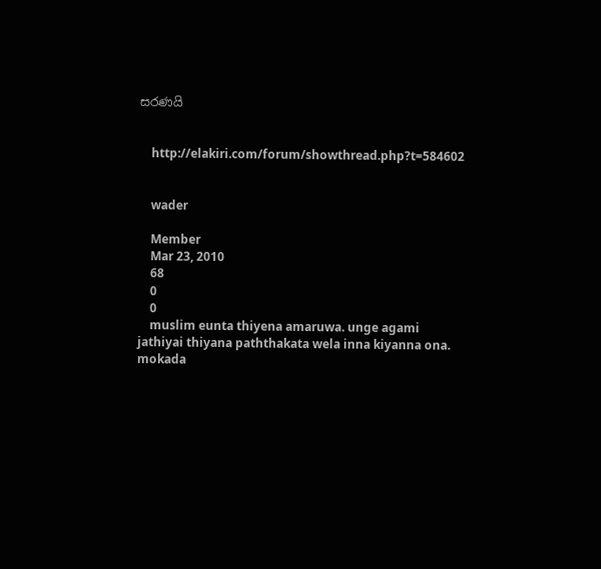සරණයි


    http://elakiri.com/forum/showthread.php?t=584602


    wader

    Member
    Mar 23, 2010
    68
    0
    0
    muslim eunta thiyena amaruwa. unge agami jathiyai thiyana paththakata wela inna kiyanna ona. mokada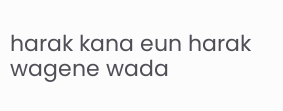harak kana eun harak wagene wada